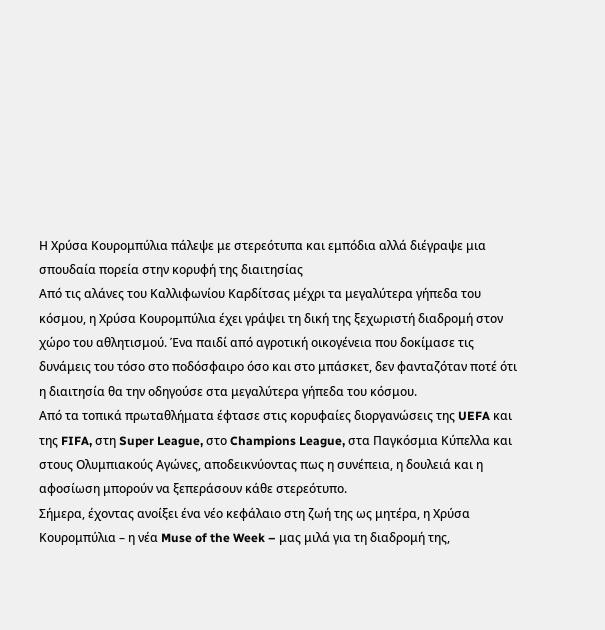Η Χρύσα Κουρομπύλια πάλεψε με στερεότυπα και εμπόδια αλλά διέγραψε μια σπουδαία πορεία στην κορυφή της διαιτησίας
Από τις αλάνες του Καλλιφωνίου Καρδίτσας μέχρι τα μεγαλύτερα γήπεδα του κόσμου, η Χρύσα Κουρομπύλια έχει γράψει τη δική της ξεχωριστή διαδρομή στον χώρο του αθλητισμού. Ένα παιδί από αγροτική οικογένεια που δοκίμασε τις δυνάμεις του τόσο στο ποδόσφαιρο όσο και στο μπάσκετ, δεν φανταζόταν ποτέ ότι η διαιτησία θα την οδηγούσε στα μεγαλύτερα γήπεδα του κόσμου.
Από τα τοπικά πρωταθλήματα έφτασε στις κορυφαίες διοργανώσεις της UEFA και της FIFA, στη Super League, στο Champions League, στα Παγκόσμια Κύπελλα και στους Ολυμπιακούς Αγώνες, αποδεικνύοντας πως η συνέπεια, η δουλειά και η αφοσίωση μπορούν να ξεπεράσουν κάθε στερεότυπο.
Σήμερα, έχοντας ανοίξει ένα νέο κεφάλαιο στη ζωή της ως μητέρα, η Χρύσα Κουρομπύλια – η νέα Muse of the Week – μας μιλά για τη διαδρομή της,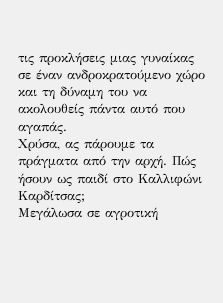τις προκλήσεις μιας γυναίκας σε έναν ανδροκρατούμενο χώρο και τη δύναμη του να ακολουθείς πάντα αυτό που αγαπάς.
Χρύσα, ας πάρουμε τα πράγματα από την αρχή. Πώς ήσουν ως παιδί στο Καλλιφώνι Καρδίτσας;
Μεγάλωσα σε αγροτική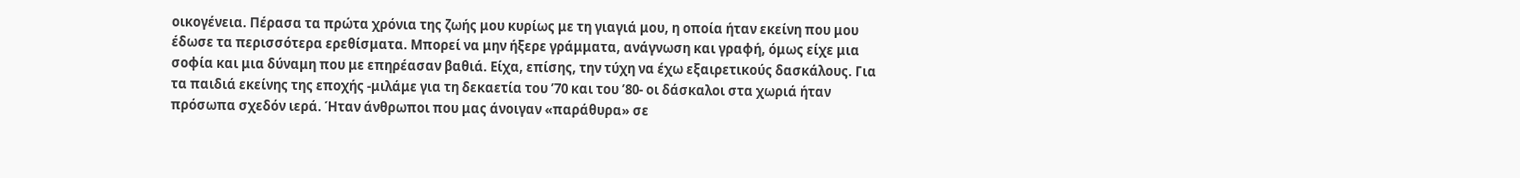οικογένεια. Πέρασα τα πρώτα χρόνια της ζωής μου κυρίως με τη γιαγιά μου, η οποία ήταν εκείνη που μου έδωσε τα περισσότερα ερεθίσματα. Μπορεί να μην ήξερε γράμματα, ανάγνωση και γραφή, όμως είχε μια σοφία και μια δύναμη που με επηρέασαν βαθιά. Είχα, επίσης, την τύχη να έχω εξαιρετικούς δασκάλους. Για τα παιδιά εκείνης της εποχής -μιλάμε για τη δεκαετία του ’70 και του ’80- οι δάσκαλοι στα χωριά ήταν πρόσωπα σχεδόν ιερά. Ήταν άνθρωποι που μας άνοιγαν «παράθυρα» σε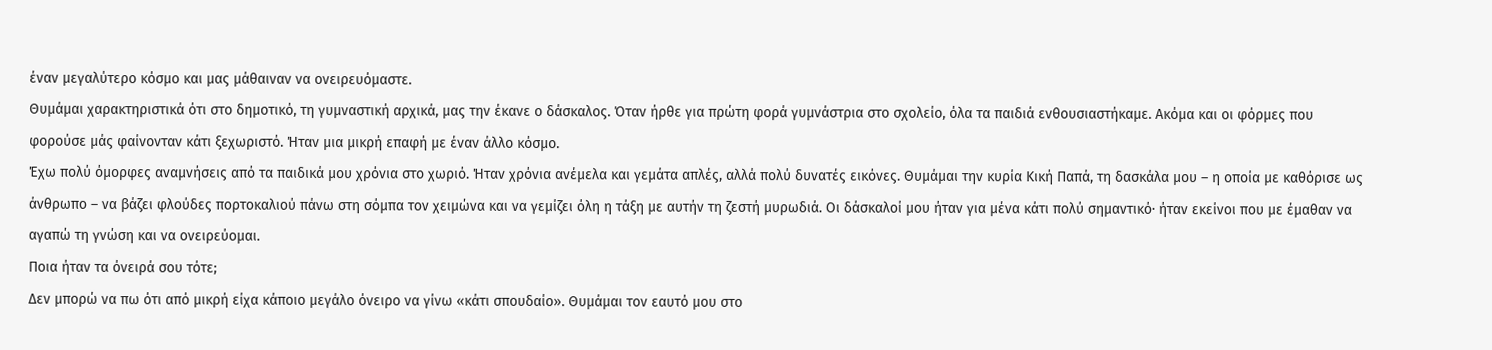έναν μεγαλύτερο κόσμο και μας μάθαιναν να ονειρευόμαστε.
Θυμάμαι χαρακτηριστικά ότι στο δημοτικό, τη γυμναστική αρχικά, μας την έκανε ο δάσκαλος. Όταν ήρθε για πρώτη φορά γυμνάστρια στο σχολείο, όλα τα παιδιά ενθουσιαστήκαμε. Ακόμα και οι φόρμες που φορούσε μάς φαίνονταν κάτι ξεχωριστό. Ήταν μια μικρή επαφή με έναν άλλο κόσμο.
Έχω πολύ όμορφες αναμνήσεις από τα παιδικά μου χρόνια στο χωριό. Ήταν χρόνια ανέμελα και γεμάτα απλές, αλλά πολύ δυνατές εικόνες. Θυμάμαι την κυρία Κική Παπά, τη δασκάλα μου – η οποία με καθόρισε ως άνθρωπο – να βάζει φλούδες πορτοκαλιού πάνω στη σόμπα τον χειμώνα και να γεμίζει όλη η τάξη με αυτήν τη ζεστή μυρωδιά. Οι δάσκαλοί μου ήταν για μένα κάτι πολύ σημαντικό· ήταν εκείνοι που με έμαθαν να αγαπώ τη γνώση και να ονειρεύομαι.
Ποια ήταν τα όνειρά σου τότε;
Δεν μπορώ να πω ότι από μικρή είχα κάποιο μεγάλο όνειρο να γίνω «κάτι σπουδαίο». Θυμάμαι τον εαυτό μου στο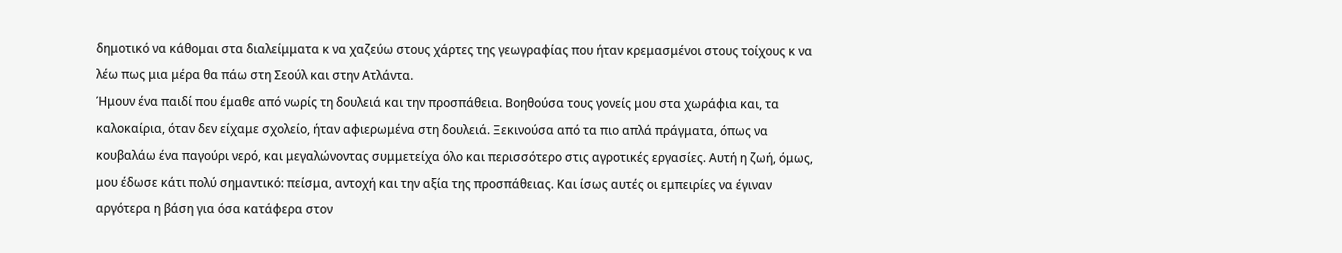δημοτικό να κάθομαι στα διαλείμματα κ να χαζεύω στους χάρτες της γεωγραφίας που ήταν κρεμασμένοι στους τοίχους κ να λέω πως μια μέρα θα πάω στη Σεούλ και στην Ατλάντα.
Ήμουν ένα παιδί που έμαθε από νωρίς τη δουλειά και την προσπάθεια. Βοηθούσα τους γονείς μου στα χωράφια και, τα καλοκαίρια, όταν δεν είχαμε σχολείο, ήταν αφιερωμένα στη δουλειά. Ξεκινούσα από τα πιο απλά πράγματα, όπως να κουβαλάω ένα παγούρι νερό, και μεγαλώνοντας συμμετείχα όλο και περισσότερο στις αγροτικές εργασίες. Αυτή η ζωή, όμως, μου έδωσε κάτι πολύ σημαντικό: πείσμα, αντοχή και την αξία της προσπάθειας. Και ίσως αυτές οι εμπειρίες να έγιναν αργότερα η βάση για όσα κατάφερα στον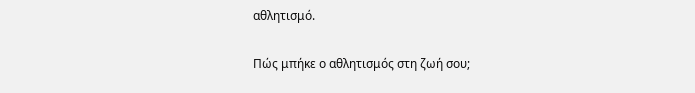αθλητισμό.

Πώς μπήκε ο αθλητισμός στη ζωή σου;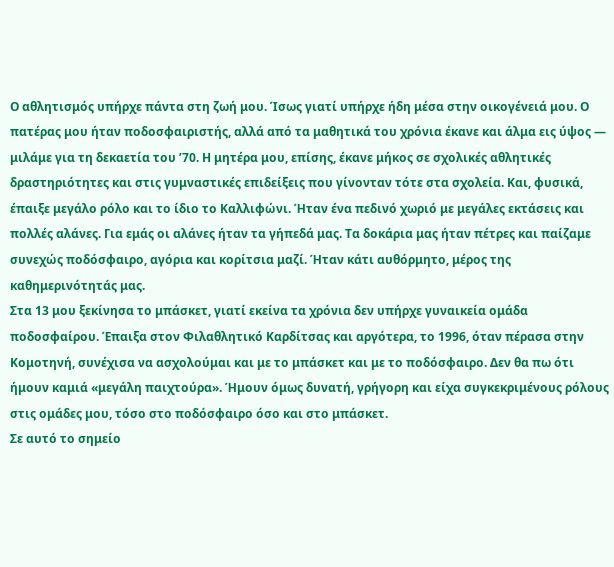Ο αθλητισμός υπήρχε πάντα στη ζωή μου. Ίσως γιατί υπήρχε ήδη μέσα στην οικογένειά μου. Ο πατέρας μου ήταν ποδοσφαιριστής, αλλά από τα μαθητικά του χρόνια έκανε και άλμα εις ύψος — μιλάμε για τη δεκαετία του ’70. Η μητέρα μου, επίσης, έκανε μήκος σε σχολικές αθλητικές δραστηριότητες και στις γυμναστικές επιδείξεις που γίνονταν τότε στα σχολεία. Και, φυσικά, έπαιξε μεγάλο ρόλο και το ίδιο το Καλλιφώνι. Ήταν ένα πεδινό χωριό με μεγάλες εκτάσεις και πολλές αλάνες. Για εμάς οι αλάνες ήταν τα γήπεδά μας. Τα δοκάρια μας ήταν πέτρες και παίζαμε συνεχώς ποδόσφαιρο, αγόρια και κορίτσια μαζί. Ήταν κάτι αυθόρμητο, μέρος της καθημερινότητάς μας.
Στα 13 μου ξεκίνησα το μπάσκετ, γιατί εκείνα τα χρόνια δεν υπήρχε γυναικεία ομάδα ποδοσφαίρου. Έπαιξα στον Φιλαθλητικό Καρδίτσας και αργότερα, το 1996, όταν πέρασα στην Κομοτηνή, συνέχισα να ασχολούμαι και με το μπάσκετ και με το ποδόσφαιρο. Δεν θα πω ότι ήμουν καμιά «μεγάλη παιχτούρα». Ήμουν όμως δυνατή, γρήγορη και είχα συγκεκριμένους ρόλους στις ομάδες μου, τόσο στο ποδόσφαιρο όσο και στο μπάσκετ.
Σε αυτό το σημείο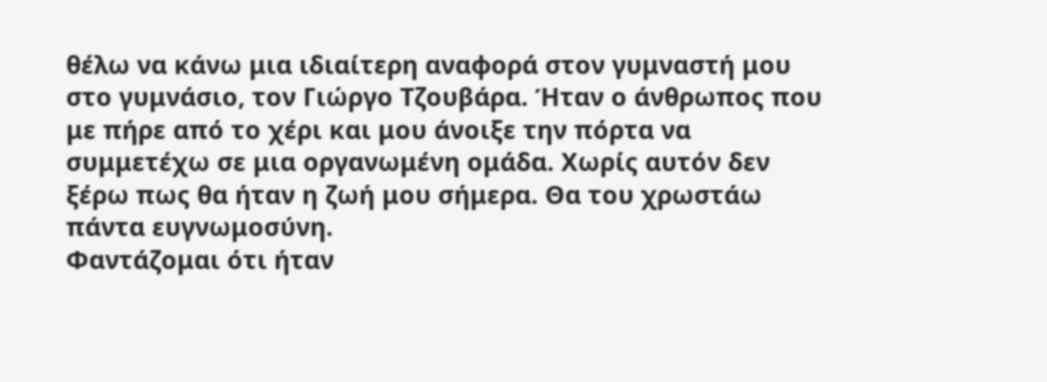θέλω να κάνω μια ιδιαίτερη αναφορά στον γυμναστή μου στο γυμνάσιο, τον Γιώργο Τζουβάρα. Ήταν ο άνθρωπος που με πήρε από το χέρι και μου άνοιξε την πόρτα να συμμετέχω σε μια οργανωμένη ομάδα. Xωρίς αυτόν δεν ξέρω πως θα ήταν η ζωή μου σήμερα. Θα του χρωστάω πάντα ευγνωμοσύνη.
Φαντάζομαι ότι ήταν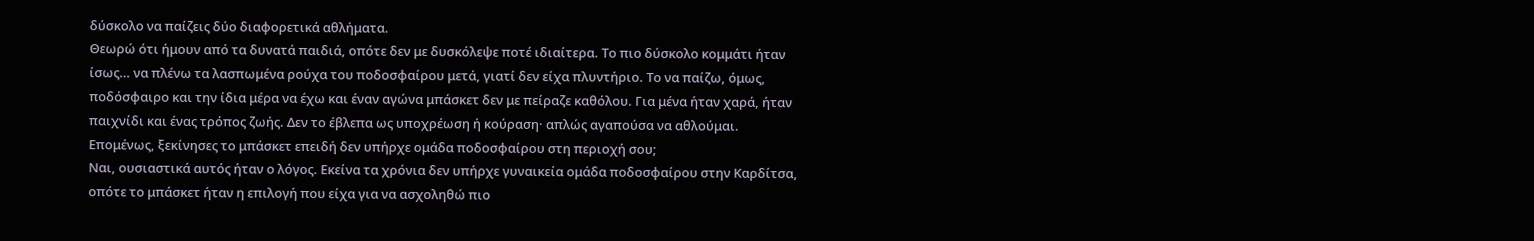δύσκολο να παίζεις δύο διαφορετικά αθλήματα.
Θεωρώ ότι ήμουν από τα δυνατά παιδιά, οπότε δεν με δυσκόλεψε ποτέ ιδιαίτερα. Το πιο δύσκολο κομμάτι ήταν ίσως… να πλένω τα λασπωμένα ρούχα του ποδοσφαίρου μετά, γιατί δεν είχα πλυντήριο. Το να παίζω, όμως, ποδόσφαιρο και την ίδια μέρα να έχω και έναν αγώνα μπάσκετ δεν με πείραζε καθόλου. Για μένα ήταν χαρά, ήταν παιχνίδι και ένας τρόπος ζωής. Δεν το έβλεπα ως υποχρέωση ή κούραση· απλώς αγαπούσα να αθλούμαι.
Επομένως, ξεκίνησες το μπάσκετ επειδή δεν υπήρχε ομάδα ποδοσφαίρου στη περιοχή σου;
Ναι, ουσιαστικά αυτός ήταν ο λόγος. Εκείνα τα χρόνια δεν υπήρχε γυναικεία ομάδα ποδοσφαίρου στην Καρδίτσα, οπότε το μπάσκετ ήταν η επιλογή που είχα για να ασχοληθώ πιο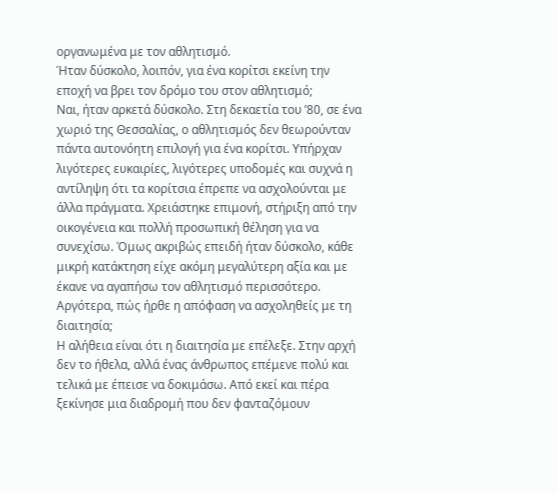οργανωμένα με τον αθλητισμό.
Ήταν δύσκολο, λοιπόν, για ένα κορίτσι εκείνη την εποχή να βρει τον δρόμο του στον αθλητισμό;
Ναι, ήταν αρκετά δύσκολο. Στη δεκαετία του ’80, σε ένα χωριό της Θεσσαλίας, ο αθλητισμός δεν θεωρούνταν πάντα αυτονόητη επιλογή για ένα κορίτσι. Υπήρχαν λιγότερες ευκαιρίες, λιγότερες υποδομές και συχνά η αντίληψη ότι τα κορίτσια έπρεπε να ασχολούνται με άλλα πράγματα. Χρειάστηκε επιμονή, στήριξη από την οικογένεια και πολλή προσωπική θέληση για να συνεχίσω. Όμως ακριβώς επειδή ήταν δύσκολο, κάθε μικρή κατάκτηση είχε ακόμη μεγαλύτερη αξία και με έκανε να αγαπήσω τον αθλητισμό περισσότερο.
Αργότερα, πώς ήρθε η απόφαση να ασχοληθείς με τη διαιτησία;
Η αλήθεια είναι ότι η διαιτησία με επέλεξε. Στην αρχή δεν το ήθελα, αλλά ένας άνθρωπος επέμενε πολύ και τελικά με έπεισε να δοκιμάσω. Από εκεί και πέρα ξεκίνησε μια διαδρομή που δεν φανταζόμουν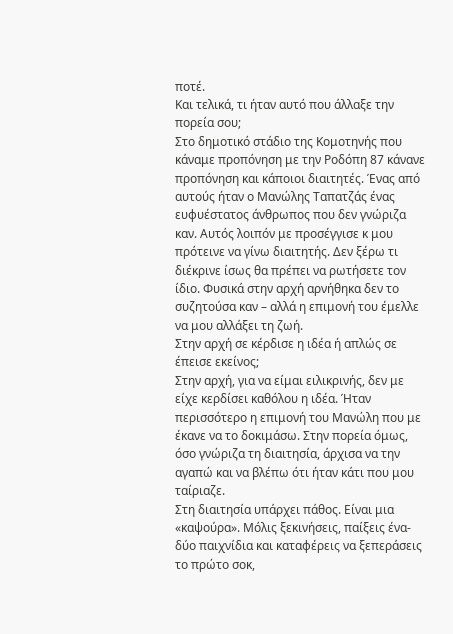ποτέ.
Και τελικά, τι ήταν αυτό που άλλαξε την πορεία σου;
Στο δημοτικό στάδιο της Κομοτηνής που κάναμε προπόνηση με την Ροδόπη 87 κάνανε προπόνηση και κάποιοι διαιτητές. Ένας από αυτούς ήταν ο Μανώλης Ταπατζάς ένας ευφυέστατος άνθρωπος που δεν γνώριζα καν. Αυτός λοιπόν με προσέγγισε κ μου πρότεινε να γίνω διαιτητής. Δεν ξέρω τι διέκρινε ίσως θα πρέπει να ρωτήσετε τον ίδιο. Φυσικά στην αρχή αρνήθηκα δεν το συζητούσα καν – αλλά η επιμονή του έμελλε να μου αλλάξει τη ζωή.
Στην αρχή σε κέρδισε η ιδέα ή απλώς σε έπεισε εκείνος;
Στην αρχή, για να είμαι ειλικρινής, δεν με είχε κερδίσει καθόλου η ιδέα. Ήταν περισσότερο η επιμονή του Μανώλη που με έκανε να το δοκιμάσω. Στην πορεία όμως, όσο γνώριζα τη διαιτησία, άρχισα να την αγαπώ και να βλέπω ότι ήταν κάτι που μου ταίριαζε.
Στη διαιτησία υπάρχει πάθος. Είναι μια «καψούρα». Μόλις ξεκινήσεις, παίξεις ένα-δύο παιχνίδια και καταφέρεις να ξεπεράσεις το πρώτο σοκ,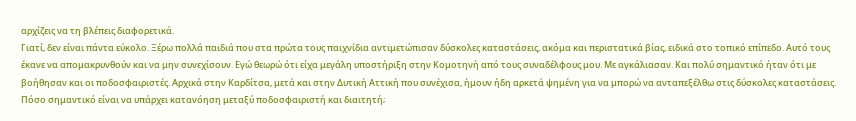αρχίζεις να τη βλέπεις διαφορετικά.
Γιατί, δεν είναι πάντα εύκολο. Ξέρω πολλά παιδιά που στα πρώτα τους παιχνίδια αντιμετώπισαν δύσκολες καταστάσεις, ακόμα και περιστατικά βίας, ειδικά στο τοπικό επίπεδο. Αυτό τους έκανε να απομακρυνθούν και να μην συνεχίσουν. Εγώ θεωρώ ότι είχα μεγάλη υποστήριξη στην Κομοτηνή από τους συναδέλφους μου. Με αγκάλιασαν. Και πολύ σημαντικό ήταν ότι με βοήθησαν και οι ποδοσφαιριστές. Αρχικά στην Καρδίτσα, μετά και στην Δυτική Αττική που συνέχισα, ήμουν ήδη αρκετά ψημένη για να μπορώ να ανταπεξέλθω στις δύσκολες καταστάσεις.
Πόσο σημαντικό είναι να υπάρχει κατανόηση μεταξύ ποδοσφαιριστή και διαιτητή;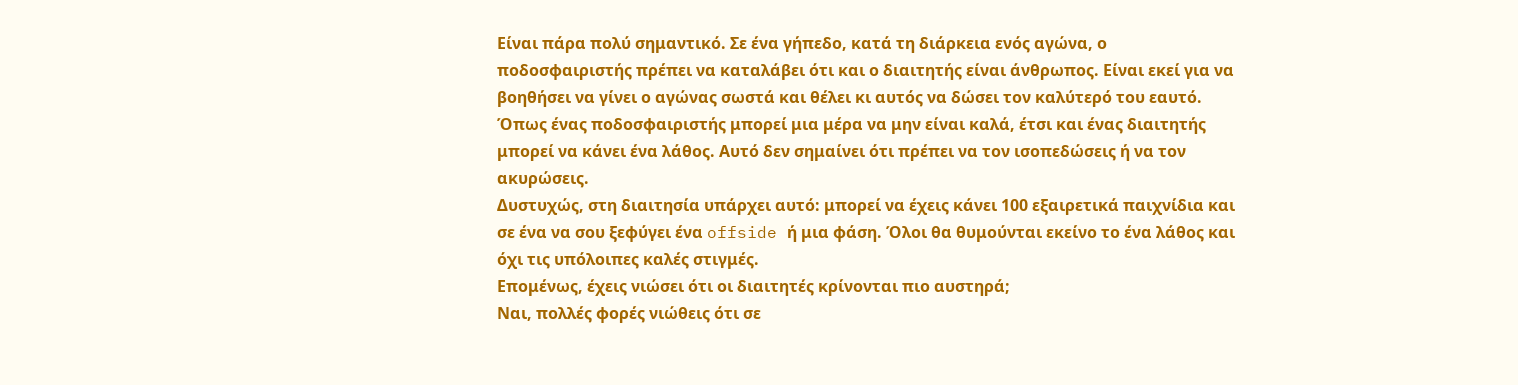Είναι πάρα πολύ σημαντικό. Σε ένα γήπεδο, κατά τη διάρκεια ενός αγώνα, ο ποδοσφαιριστής πρέπει να καταλάβει ότι και ο διαιτητής είναι άνθρωπος. Είναι εκεί για να βοηθήσει να γίνει ο αγώνας σωστά και θέλει κι αυτός να δώσει τον καλύτερό του εαυτό. Όπως ένας ποδοσφαιριστής μπορεί μια μέρα να μην είναι καλά, έτσι και ένας διαιτητής μπορεί να κάνει ένα λάθος. Αυτό δεν σημαίνει ότι πρέπει να τον ισοπεδώσεις ή να τον ακυρώσεις.
Δυστυχώς, στη διαιτησία υπάρχει αυτό: μπορεί να έχεις κάνει 100 εξαιρετικά παιχνίδια και σε ένα να σου ξεφύγει ένα offside ή μια φάση. Όλοι θα θυμούνται εκείνο το ένα λάθος και όχι τις υπόλοιπες καλές στιγμές.
Επομένως, έχεις νιώσει ότι οι διαιτητές κρίνονται πιο αυστηρά;
Ναι, πολλές φορές νιώθεις ότι σε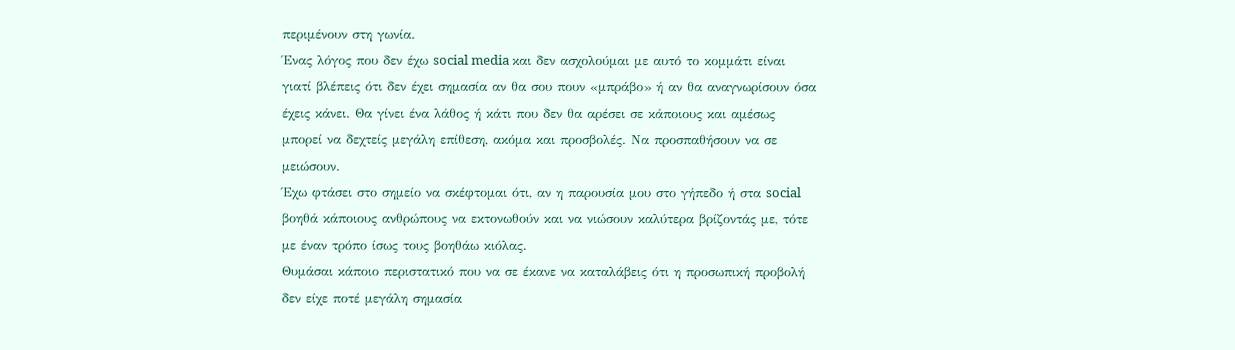περιμένουν στη γωνία.
Ένας λόγος που δεν έχω social media και δεν ασχολούμαι με αυτό το κομμάτι είναι γιατί βλέπεις ότι δεν έχει σημασία αν θα σου πουν «μπράβο» ή αν θα αναγνωρίσουν όσα έχεις κάνει. Θα γίνει ένα λάθος ή κάτι που δεν θα αρέσει σε κάποιους και αμέσως μπορεί να δεχτείς μεγάλη επίθεση, ακόμα και προσβολές. Να προσπαθήσουν να σε μειώσουν.
Έχω φτάσει στο σημείο να σκέφτομαι ότι, αν η παρουσία μου στο γήπεδο ή στα social βοηθά κάποιους ανθρώπους να εκτονωθούν και να νιώσουν καλύτερα βρίζοντάς με, τότε με έναν τρόπο ίσως τους βοηθάω κιόλας.
Θυμάσαι κάποιο περιστατικό που να σε έκανε να καταλάβεις ότι η προσωπική προβολή δεν είχε ποτέ μεγάλη σημασία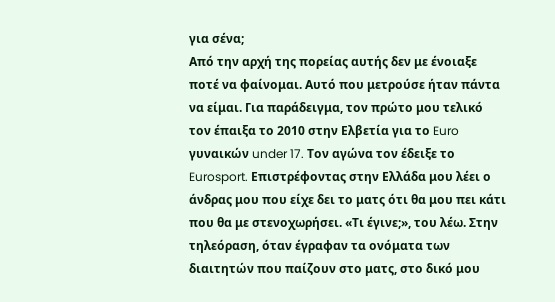για σένα;
Από την αρχή της πορείας αυτής δεν με ένοιαξε ποτέ να φαίνομαι. Αυτό που μετρούσε ήταν πάντα να είμαι. Για παράδειγμα, τον πρώτο μου τελικό τον έπαιξα το 2010 στην Ελβετία για το Euro γυναικών under 17. Τον αγώνα τον έδειξε το Eurosport. Επιστρέφοντας στην Ελλάδα μου λέει ο άνδρας μου που είχε δει το ματς ότι θα μου πει κάτι που θα με στενοχωρήσει. «Τι έγινε;», του λέω. Στην τηλεόραση, όταν έγραφαν τα ονόματα των διαιτητών που παίζουν στο ματς, στο δικό μου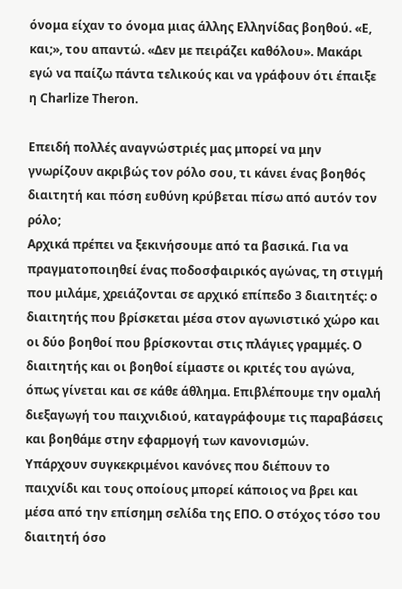όνομα είχαν το όνομα μιας άλλης Ελληνίδας βοηθού. «Ε, και;», του απαντώ. «Δεν με πειράζει καθόλου». Μακάρι εγώ να παίζω πάντα τελικούς και να γράφουν ότι έπαιξε η Charlize Theron.

Επειδή πολλές αναγνώστριές μας μπορεί να μην γνωρίζουν ακριβώς τον ρόλο σου, τι κάνει ένας βοηθός διαιτητή και πόση ευθύνη κρύβεται πίσω από αυτόν τον ρόλο;
Αρχικά πρέπει να ξεκινήσουμε από τα βασικά. Για να πραγματοποιηθεί ένας ποδοσφαιρικός αγώνας, τη στιγμή που μιλάμε, χρειάζονται σε αρχικό επίπεδο 3 διαιτητές: ο διαιτητής που βρίσκεται μέσα στον αγωνιστικό χώρο και οι δύο βοηθοί που βρίσκονται στις πλάγιες γραμμές. Ο διαιτητής και οι βοηθοί είμαστε οι κριτές του αγώνα, όπως γίνεται και σε κάθε άθλημα. Επιβλέπουμε την ομαλή διεξαγωγή του παιχνιδιού, καταγράφουμε τις παραβάσεις και βοηθάμε στην εφαρμογή των κανονισμών.
Υπάρχουν συγκεκριμένοι κανόνες που διέπουν το παιχνίδι και τους οποίους μπορεί κάποιος να βρει και μέσα από την επίσημη σελίδα της ΕΠΟ. Ο στόχος τόσο του διαιτητή όσο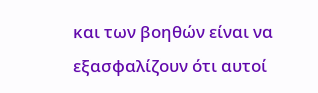και των βοηθών είναι να εξασφαλίζουν ότι αυτοί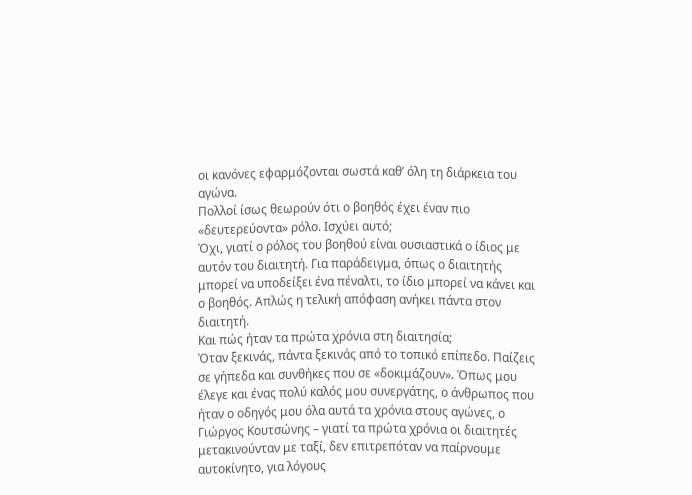οι κανόνες εφαρμόζονται σωστά καθ’ όλη τη διάρκεια του αγώνα.
Πολλοί ίσως θεωρούν ότι ο βοηθός έχει έναν πιο «δευτερεύοντα» ρόλο. Ισχύει αυτό;
Όχι, γιατί ο ρόλος του βοηθού είναι ουσιαστικά ο ίδιος με αυτόν του διαιτητή. Για παράδειγμα, όπως ο διαιτητής μπορεί να υποδείξει ένα πέναλτι, το ίδιο μπορεί να κάνει και ο βοηθός. Απλώς η τελική απόφαση ανήκει πάντα στον διαιτητή.
Και πώς ήταν τα πρώτα χρόνια στη διαιτησία;
Όταν ξεκινάς, πάντα ξεκινάς από το τοπικό επίπεδο. Παίζεις σε γήπεδα και συνθήκες που σε «δοκιμάζουν». Όπως μου έλεγε και ένας πολύ καλός μου συνεργάτης, ο άνθρωπος που ήταν ο οδηγός μου όλα αυτά τα χρόνια στους αγώνες, ο Γιώργος Κουτσώνης – γιατί τα πρώτα χρόνια οι διαιτητές μετακινούνταν με ταξί, δεν επιτρεπόταν να παίρνουμε αυτοκίνητο, για λόγους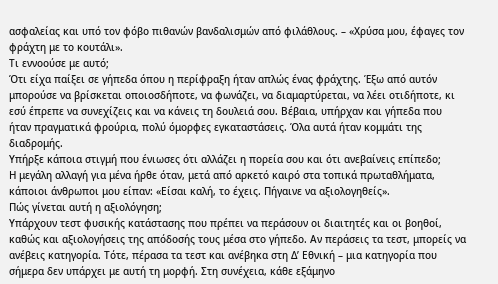ασφαλείας και υπό τον φόβο πιθανών βανδαλισμών από φιλάθλους. – «Χρύσα μου, έφαγες τον φράχτη με το κουτάλι».
Τι εννοούσε με αυτό;
Ότι είχα παίξει σε γήπεδα όπου η περίφραξη ήταν απλώς ένας φράχτης. Έξω από αυτόν μπορούσε να βρίσκεται οποιοσδήποτε, να φωνάζει, να διαμαρτύρεται, να λέει οτιδήποτε, κι εσύ έπρεπε να συνεχίζεις και να κάνεις τη δουλειά σου. Βέβαια, υπήρχαν και γήπεδα που ήταν πραγματικά φρούρια, πολύ όμορφες εγκαταστάσεις. Όλα αυτά ήταν κομμάτι της διαδρομής.
Υπήρξε κάποια στιγμή που ένιωσες ότι αλλάζει η πορεία σου και ότι ανεβαίνεις επίπεδο;
Η μεγάλη αλλαγή για μένα ήρθε όταν, μετά από αρκετό καιρό στα τοπικά πρωταθλήματα, κάποιοι άνθρωποι μου είπαν: «Είσαι καλή, το έχεις. Πήγαινε να αξιολογηθείς».
Πώς γίνεται αυτή η αξιολόγηση;
Υπάρχουν τεστ φυσικής κατάστασης που πρέπει να περάσουν οι διαιτητές και οι βοηθοί, καθώς και αξιολογήσεις της απόδοσής τους μέσα στο γήπεδο. Αν περάσεις τα τεστ, μπορείς να ανέβεις κατηγορία. Τότε, πέρασα τα τεστ και ανέβηκα στη Δ’ Εθνική – μια κατηγορία που σήμερα δεν υπάρχει με αυτή τη μορφή. Στη συνέχεια, κάθε εξάμηνο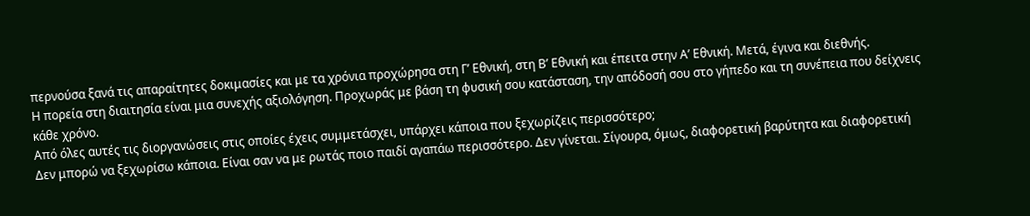περνούσα ξανά τις απαραίτητες δοκιμασίες και με τα χρόνια προχώρησα στη Γ’ Εθνική, στη Β’ Εθνική και έπειτα στην Α’ Εθνική. Μετά, έγινα και διεθνής.
Η πορεία στη διαιτησία είναι μια συνεχής αξιολόγηση. Προχωράς με βάση τη φυσική σου κατάσταση, την απόδοσή σου στο γήπεδο και τη συνέπεια που δείχνεις κάθε χρόνο.
Από όλες αυτές τις διοργανώσεις στις οποίες έχεις συμμετάσχει, υπάρχει κάποια που ξεχωρίζεις περισσότερο;
Δεν μπορώ να ξεχωρίσω κάποια. Είναι σαν να με ρωτάς ποιο παιδί αγαπάω περισσότερο. Δεν γίνεται. Σίγουρα, όμως, διαφορετική βαρύτητα και διαφορετική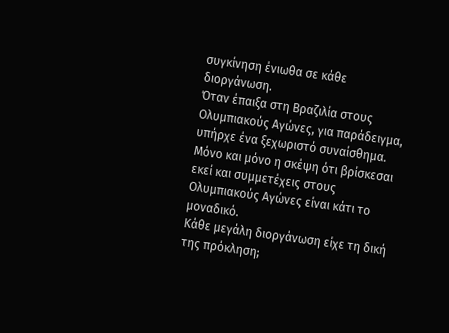συγκίνηση ένιωθα σε κάθε διοργάνωση.
Όταν έπαιξα στη Βραζιλία στους Ολυμπιακούς Αγώνες, για παράδειγμα, υπήρχε ένα ξεχωριστό συναίσθημα. Μόνο και μόνο η σκέψη ότι βρίσκεσαι εκεί και συμμετέχεις στους Ολυμπιακούς Αγώνες είναι κάτι το μοναδικό.
Κάθε μεγάλη διοργάνωση είχε τη δική της πρόκληση;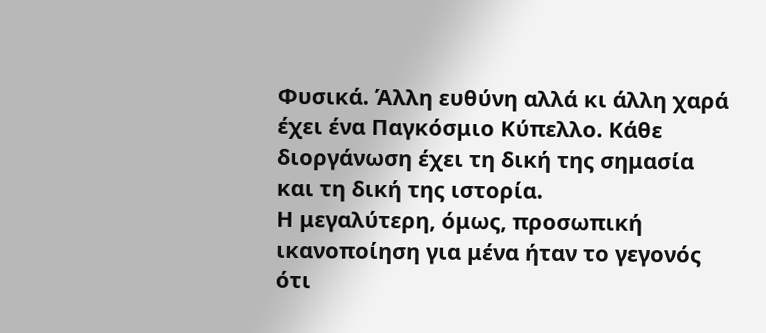Φυσικά. Άλλη ευθύνη αλλά κι άλλη χαρά έχει ένα Παγκόσμιο Κύπελλο. Κάθε διοργάνωση έχει τη δική της σημασία και τη δική της ιστορία.
Η μεγαλύτερη, όμως, προσωπική ικανοποίηση για μένα ήταν το γεγονός ότι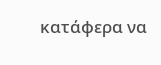κατάφερα να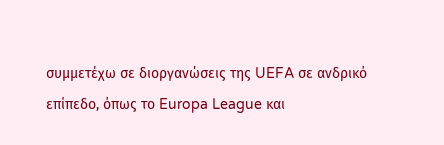συμμετέχω σε διοργανώσεις της UEFA σε ανδρικό επίπεδο, όπως το Europa League και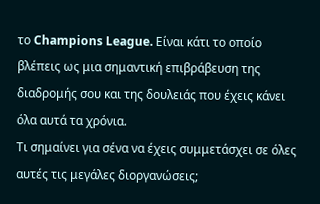το Champions League. Είναι κάτι το οποίο βλέπεις ως μια σημαντική επιβράβευση της διαδρομής σου και της δουλειάς που έχεις κάνει όλα αυτά τα χρόνια.
Τι σημαίνει για σένα να έχεις συμμετάσχει σε όλες αυτές τις μεγάλες διοργανώσεις;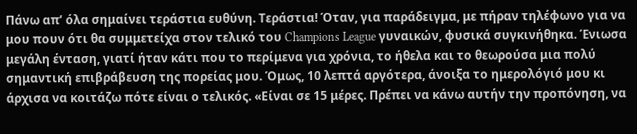Πάνω απ’ όλα σημαίνει τεράστια ευθύνη. Τεράστια! Όταν, για παράδειγμα, με πήραν τηλέφωνο για να μου πουν ότι θα συμμετείχα στον τελικό του Champions League γυναικών, φυσικά συγκινήθηκα. Ένιωσα μεγάλη ένταση, γιατί ήταν κάτι που το περίμενα για χρόνια, το ήθελα και το θεωρούσα μια πολύ σημαντική επιβράβευση της πορείας μου. Όμως, 10 λεπτά αργότερα, άνοιξα το ημερολόγιό μου κι άρχισα να κοιτάζω πότε είναι ο τελικός. «Είναι σε 15 μέρες. Πρέπει να κάνω αυτήν την προπόνηση, να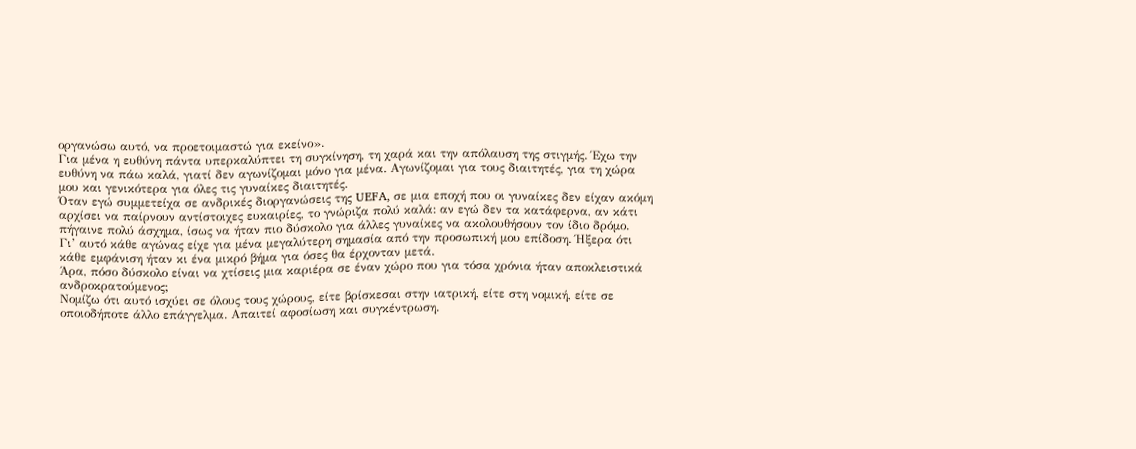οργανώσω αυτό, να προετοιμαστώ για εκείνο».
Για μένα η ευθύνη πάντα υπερκαλύπτει τη συγκίνηση, τη χαρά και την απόλαυση της στιγμής. Έχω την ευθύνη να πάω καλά, γιατί δεν αγωνίζομαι μόνο για μένα. Αγωνίζομαι για τους διαιτητές, για τη χώρα μου και γενικότερα για όλες τις γυναίκες διαιτητές.
Όταν εγώ συμμετείχα σε ανδρικές διοργανώσεις της UEFA, σε μια εποχή που οι γυναίκες δεν είχαν ακόμη αρχίσει να παίρνουν αντίστοιχες ευκαιρίες, το γνώριζα πολύ καλά: αν εγώ δεν τα κατάφερνα, αν κάτι πήγαινε πολύ άσχημα, ίσως να ήταν πιο δύσκολο για άλλες γυναίκες να ακολουθήσουν τον ίδιο δρόμο.
Γι’ αυτό κάθε αγώνας είχε για μένα μεγαλύτερη σημασία από την προσωπική μου επίδοση. Ήξερα ότι κάθε εμφάνιση ήταν κι ένα μικρό βήμα για όσες θα έρχονταν μετά.
Άρα, πόσο δύσκολο είναι να χτίσεις μια καριέρα σε έναν χώρο που για τόσα χρόνια ήταν αποκλειστικά ανδροκρατούμενος;
Νομίζω ότι αυτό ισχύει σε όλους τους χώρους, είτε βρίσκεσαι στην ιατρική, είτε στη νομική, είτε σε οποιοδήποτε άλλο επάγγελμα. Απαιτεί αφοσίωση και συγκέντρωση.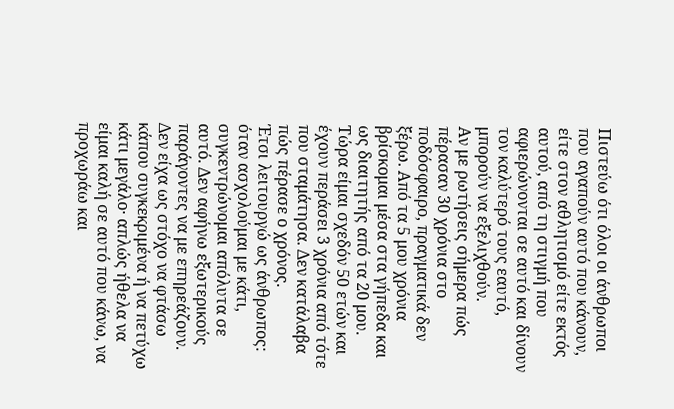Πιστεύω ότι όλοι οι άνθρωποι που αγαπούν αυτό που κάνουν, είτε στον αθλητισμό είτε εκτός αυτού, από τη στιγμή που αφιερώνονται σε αυτό και δίνουν τον καλύτερό τους εαυτό, μπορούν να εξελιχθούν.
Αν με ρωτήσεις σήμερα πώς πέρασαν 30 χρόνια στο ποδόσφαιρο, πραγματικά δεν ξέρω. Από τα 5 μου χρόνια βρίσκομαι μέσα στα γήπεδα και ως διαιτητής από τα 20 μου. Τώρα είμαι σχεδόν 50 ετών και έχουν περάσει 3 χρόνια από τότε που σταμάτησα. Δεν κατάλαβα πώς πέρασε ο χρόνος.
Έτσι λειτουργώ ως άνθρωπος: όταν ασχολούμαι με κάτι, συγκεντρώνομαι απόλυτα σε αυτό. Δεν αφήνω εξωτερικούς παράγοντες να με επηρεάζουν. Δεν είχα ως στόχο να φτάσω κάπου συγκεκριμένα ή να πετύχω κάτι μεγάλο· απλώς ήθελα να είμαι καλή σε αυτό που κάνω, να προχωράω και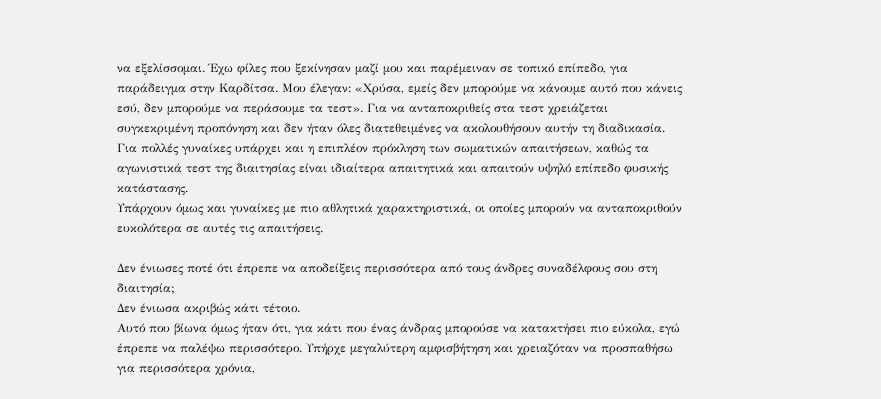να εξελίσσομαι. Έχω φίλες που ξεκίνησαν μαζί μου και παρέμειναν σε τοπικό επίπεδο, για παράδειγμα στην Καρδίτσα. Μου έλεγαν: «Χρύσα, εμείς δεν μπορούμε να κάνουμε αυτό που κάνεις εσύ, δεν μπορούμε να περάσουμε τα τεστ». Για να ανταποκριθείς στα τεστ χρειάζεται συγκεκριμένη προπόνηση και δεν ήταν όλες διατεθειμένες να ακολουθήσουν αυτήν τη διαδικασία.
Για πολλές γυναίκες υπάρχει και η επιπλέον πρόκληση των σωματικών απαιτήσεων, καθώς τα αγωνιστικά τεστ της διαιτησίας είναι ιδιαίτερα απαιτητικά και απαιτούν υψηλό επίπεδο φυσικής κατάστασης.
Υπάρχουν όμως και γυναίκες με πιο αθλητικά χαρακτηριστικά, οι οποίες μπορούν να ανταποκριθούν ευκολότερα σε αυτές τις απαιτήσεις.

Δεν ένιωσες ποτέ ότι έπρεπε να αποδείξεις περισσότερα από τους άνδρες συναδέλφους σου στη διαιτησία;
Δεν ένιωσα ακριβώς κάτι τέτοιο.
Αυτό που βίωνα όμως ήταν ότι, για κάτι που ένας άνδρας μπορούσε να κατακτήσει πιο εύκολα, εγώ έπρεπε να παλέψω περισσότερο. Υπήρχε μεγαλύτερη αμφισβήτηση και χρειαζόταν να προσπαθήσω για περισσότερα χρόνια,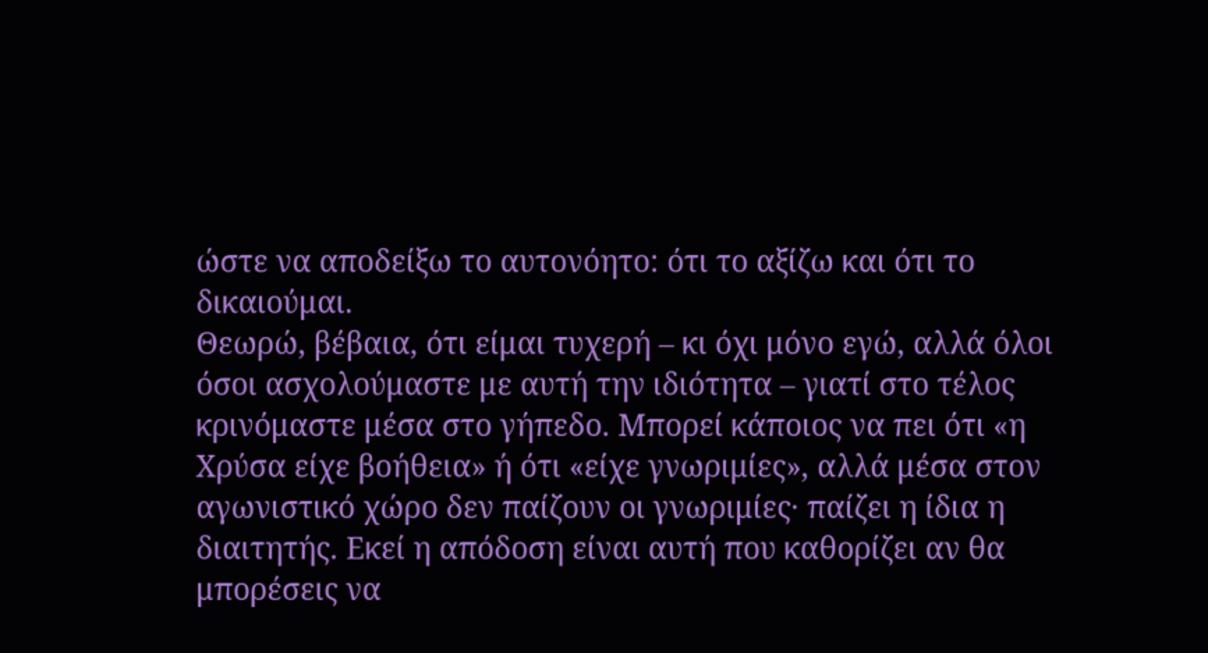ώστε να αποδείξω το αυτονόητο: ότι το αξίζω και ότι το δικαιούμαι.
Θεωρώ, βέβαια, ότι είμαι τυχερή – κι όχι μόνο εγώ, αλλά όλοι όσοι ασχολούμαστε με αυτή την ιδιότητα – γιατί στο τέλος κρινόμαστε μέσα στο γήπεδο. Μπορεί κάποιος να πει ότι «η Χρύσα είχε βοήθεια» ή ότι «είχε γνωριμίες», αλλά μέσα στον αγωνιστικό χώρο δεν παίζουν οι γνωριμίες· παίζει η ίδια η διαιτητής. Εκεί η απόδοση είναι αυτή που καθορίζει αν θα μπορέσεις να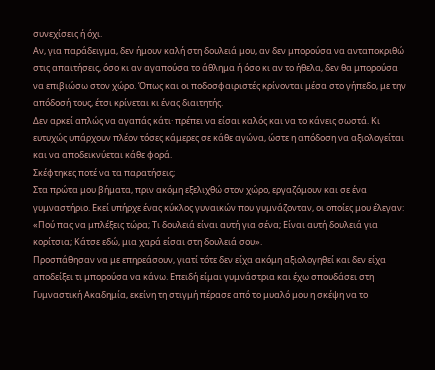συνεχίσεις ή όχι.
Αν, για παράδειγμα, δεν ήμουν καλή στη δουλειά μου, αν δεν μπορούσα να ανταποκριθώ στις απαιτήσεις, όσο κι αν αγαπούσα το άθλημα ή όσο κι αν το ήθελα, δεν θα μπορούσα να επιβιώσω στον χώρο. Όπως και οι ποδοσφαιριστές κρίνονται μέσα στο γήπεδο, με την απόδοσή τους, έτσι κρίνεται κι ένας διαιτητής.
Δεν αρκεί απλώς να αγαπάς κάτι· πρέπει να είσαι καλός και να το κάνεις σωστά. Κι ευτυχώς υπάρχουν πλέον τόσες κάμερες σε κάθε αγώνα, ώστε η απόδοση να αξιολογείται και να αποδεικνύεται κάθε φορά.
Σκέφτηκες ποτέ να τα παρατήσεις;
Στα πρώτα μου βήματα, πριν ακόμη εξελιχθώ στον χώρο, εργαζόμουν και σε ένα γυμναστήριο. Εκεί υπήρχε ένας κύκλος γυναικών που γυμνάζονταν, οι οποίες μου έλεγαν: «Πού πας να μπλέξεις τώρα; Τι δουλειά είναι αυτή για σένα; Είναι αυτή δουλειά για κορίτσια; Κάτσε εδώ, μια χαρά είσαι στη δουλειά σου».
Προσπάθησαν να με επηρεάσουν, γιατί τότε δεν είχα ακόμη αξιολογηθεί και δεν είχα αποδείξει τι μπορούσα να κάνω. Επειδή είμαι γυμνάστρια και έχω σπουδάσει στη Γυμναστική Ακαδημία, εκείνη τη στιγμή πέρασε από το μυαλό μου η σκέψη να το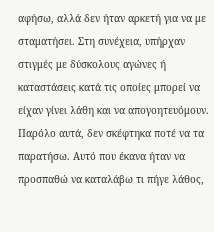αφήσω, αλλά δεν ήταν αρκετή για να με σταματήσει. Στη συνέχεια, υπήρχαν στιγμές με δύσκολους αγώνες ή καταστάσεις κατά τις οποίες μπορεί να είχαν γίνει λάθη και να απογοητευόμουν. Παρόλο αυτά, δεν σκέφτηκα ποτέ να τα παρατήσω. Αυτό που έκανα ήταν να προσπαθώ να καταλάβω τι πήγε λάθος,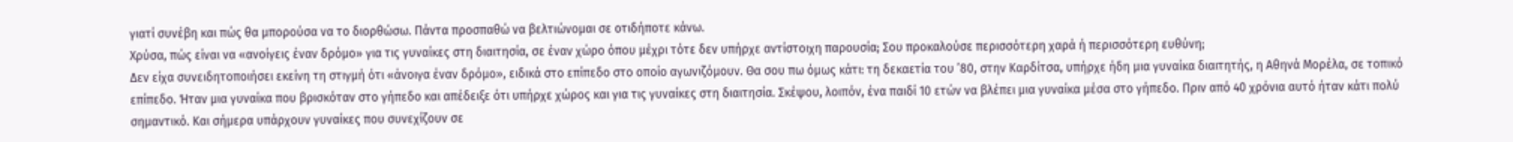γιατί συνέβη και πώς θα μπορούσα να το διορθώσω. Πάντα προσπαθώ να βελτιώνομαι σε οτιδήποτε κάνω.
Χρύσα, πώς είναι να «ανοίγεις έναν δρόμο» για τις γυναίκες στη διαιτησία, σε έναν χώρο όπου μέχρι τότε δεν υπήρχε αντίστοιχη παρουσία; Σου προκαλούσε περισσότερη χαρά ή περισσότερη ευθύνη;
Δεν είχα συνειδητοποιήσει εκείνη τη στιγμή ότι «άνοιγα έναν δρόμο», ειδικά στο επίπεδο στο οποίο αγωνιζόμουν. Θα σου πω όμως κάτι: τη δεκαετία του ’80, στην Καρδίτσα, υπήρχε ήδη μια γυναίκα διαιτητής, η Αθηνά Μορέλα, σε τοπικό επίπεδο. Ήταν μια γυναίκα που βρισκόταν στο γήπεδο και απέδειξε ότι υπήρχε χώρος και για τις γυναίκες στη διαιτησία. Σκέψου, λοιπόν, ένα παιδί 10 ετών να βλέπει μια γυναίκα μέσα στο γήπεδο. Πριν από 40 χρόνια αυτό ήταν κάτι πολύ σημαντικό. Και σήμερα υπάρχουν γυναίκες που συνεχίζουν σε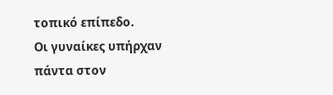τοπικό επίπεδο.
Οι γυναίκες υπήρχαν πάντα στον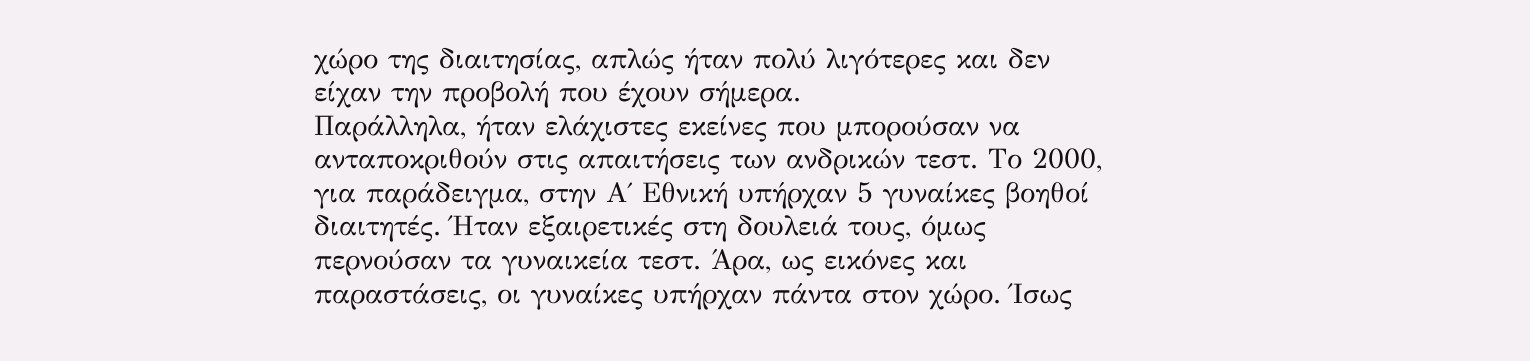χώρο της διαιτησίας, απλώς ήταν πολύ λιγότερες και δεν είχαν την προβολή που έχουν σήμερα.
Παράλληλα, ήταν ελάχιστες εκείνες που μπορούσαν να ανταποκριθούν στις απαιτήσεις των ανδρικών τεστ. Το 2000, για παράδειγμα, στην Α΄ Εθνική υπήρχαν 5 γυναίκες βοηθοί διαιτητές. Ήταν εξαιρετικές στη δουλειά τους, όμως περνούσαν τα γυναικεία τεστ. Άρα, ως εικόνες και παραστάσεις, οι γυναίκες υπήρχαν πάντα στον χώρο. Ίσως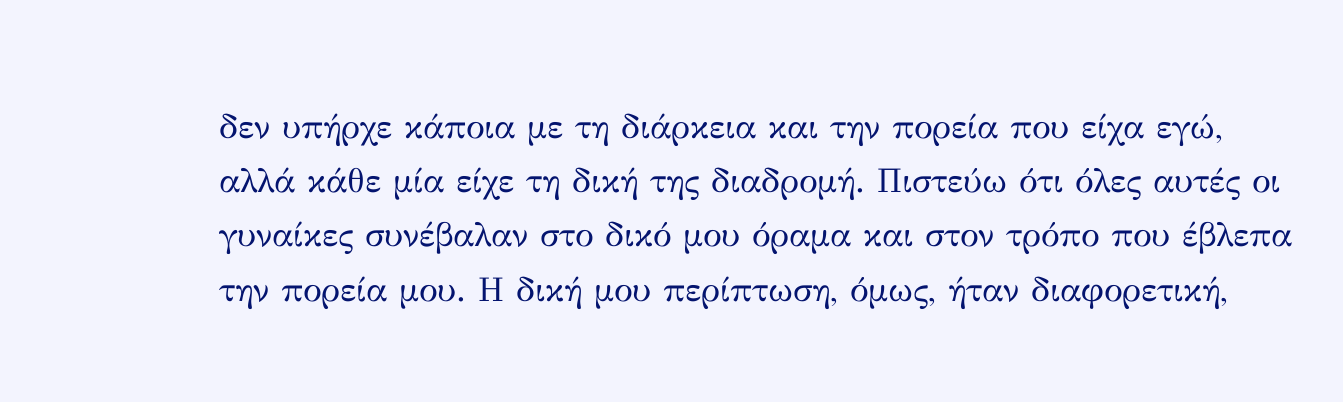δεν υπήρχε κάποια με τη διάρκεια και την πορεία που είχα εγώ, αλλά κάθε μία είχε τη δική της διαδρομή. Πιστεύω ότι όλες αυτές οι γυναίκες συνέβαλαν στο δικό μου όραμα και στον τρόπο που έβλεπα την πορεία μου. Η δική μου περίπτωση, όμως, ήταν διαφορετική,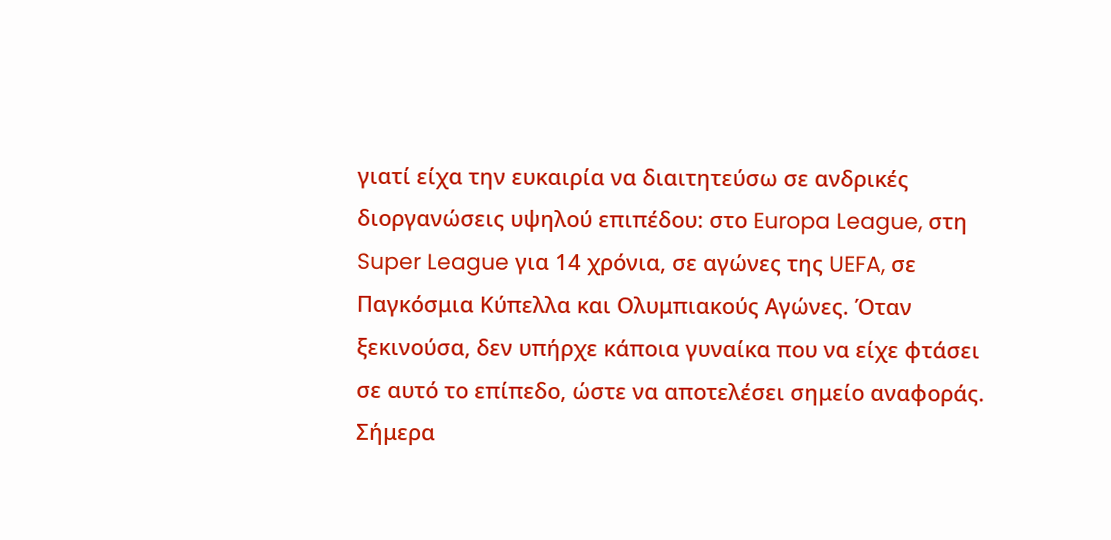γιατί είχα την ευκαιρία να διαιτητεύσω σε ανδρικές διοργανώσεις υψηλού επιπέδου: στο Europa League, στη Super League για 14 χρόνια, σε αγώνες της UEFA, σε Παγκόσμια Κύπελλα και Ολυμπιακούς Αγώνες. Όταν ξεκινούσα, δεν υπήρχε κάποια γυναίκα που να είχε φτάσει σε αυτό το επίπεδο, ώστε να αποτελέσει σημείο αναφοράς.
Σήμερα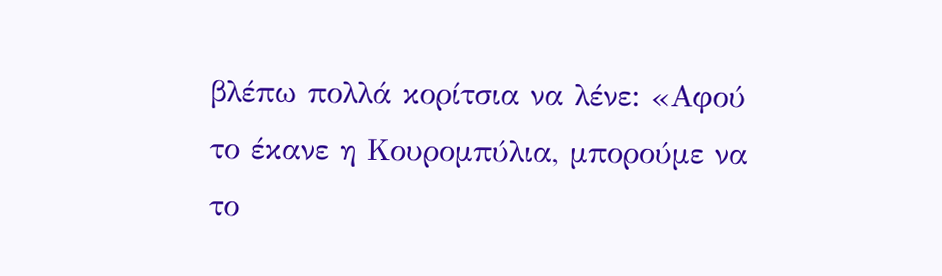βλέπω πολλά κορίτσια να λένε: «Αφού το έκανε η Κουρομπύλια, μπορούμε να το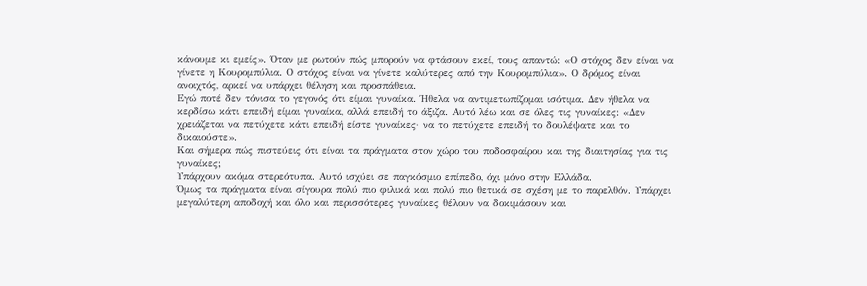κάνουμε κι εμείς». Όταν με ρωτούν πώς μπορούν να φτάσουν εκεί, τους απαντώ: «Ο στόχος δεν είναι να γίνετε η Κουρομπύλια. Ο στόχος είναι να γίνετε καλύτερες από την Κουρομπύλια». Ο δρόμος είναι ανοιχτός, αρκεί να υπάρχει θέληση και προσπάθεια.
Εγώ ποτέ δεν τόνισα το γεγονός ότι είμαι γυναίκα. Ήθελα να αντιμετωπίζομαι ισότιμα. Δεν ήθελα να κερδίσω κάτι επειδή είμαι γυναίκα, αλλά επειδή το άξιζα. Αυτό λέω και σε όλες τις γυναίκες: «Δεν χρειάζεται να πετύχετε κάτι επειδή είστε γυναίκες· να το πετύχετε επειδή το δουλέψατε και το δικαιούστε».
Και σήμερα πώς πιστεύεις ότι είναι τα πράγματα στον χώρο του ποδοσφαίρου και της διαιτησίας για τις γυναίκες;
Υπάρχουν ακόμα στερεότυπα. Αυτό ισχύει σε παγκόσμιο επίπεδο, όχι μόνο στην Ελλάδα.
Όμως τα πράγματα είναι σίγουρα πολύ πιο φιλικά και πολύ πιο θετικά σε σχέση με το παρελθόν. Υπάρχει μεγαλύτερη αποδοχή και όλο και περισσότερες γυναίκες θέλουν να δοκιμάσουν και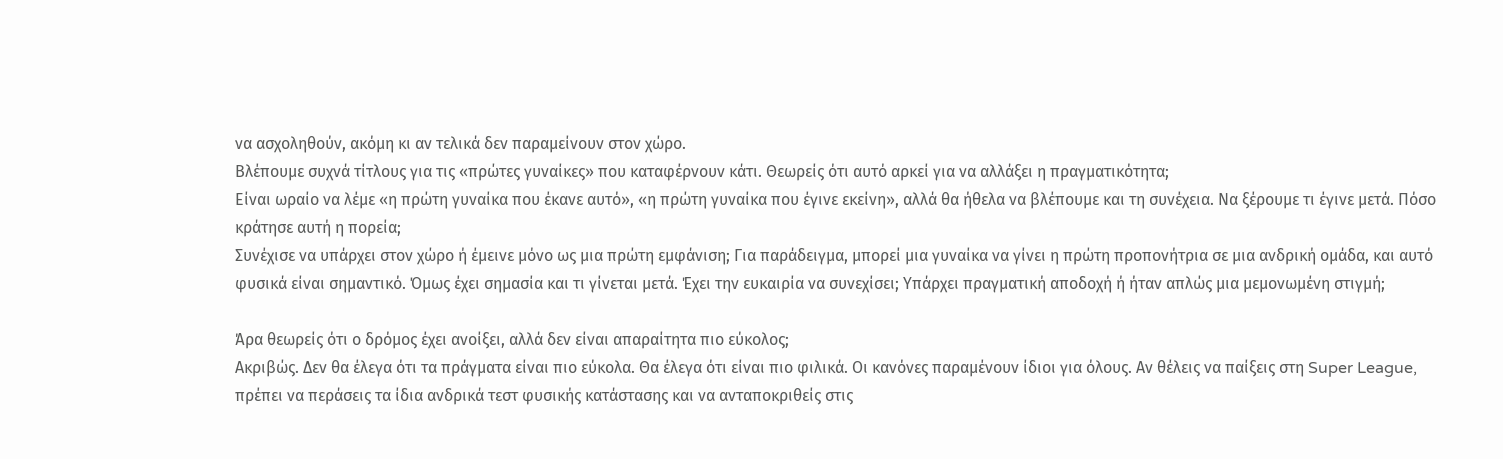να ασχοληθούν, ακόμη κι αν τελικά δεν παραμείνουν στον χώρο.
Βλέπουμε συχνά τίτλους για τις «πρώτες γυναίκες» που καταφέρνουν κάτι. Θεωρείς ότι αυτό αρκεί για να αλλάξει η πραγματικότητα;
Είναι ωραίο να λέμε «η πρώτη γυναίκα που έκανε αυτό», «η πρώτη γυναίκα που έγινε εκείνη», αλλά θα ήθελα να βλέπουμε και τη συνέχεια. Να ξέρουμε τι έγινε μετά. Πόσο κράτησε αυτή η πορεία;
Συνέχισε να υπάρχει στον χώρο ή έμεινε μόνο ως μια πρώτη εμφάνιση; Για παράδειγμα, μπορεί μια γυναίκα να γίνει η πρώτη προπονήτρια σε μια ανδρική ομάδα, και αυτό φυσικά είναι σημαντικό. Όμως έχει σημασία και τι γίνεται μετά. Έχει την ευκαιρία να συνεχίσει; Υπάρχει πραγματική αποδοχή ή ήταν απλώς μια μεμονωμένη στιγμή;

Άρα θεωρείς ότι ο δρόμος έχει ανοίξει, αλλά δεν είναι απαραίτητα πιο εύκολος;
Ακριβώς. Δεν θα έλεγα ότι τα πράγματα είναι πιο εύκολα. Θα έλεγα ότι είναι πιο φιλικά. Οι κανόνες παραμένουν ίδιοι για όλους. Αν θέλεις να παίξεις στη Super League, πρέπει να περάσεις τα ίδια ανδρικά τεστ φυσικής κατάστασης και να ανταποκριθείς στις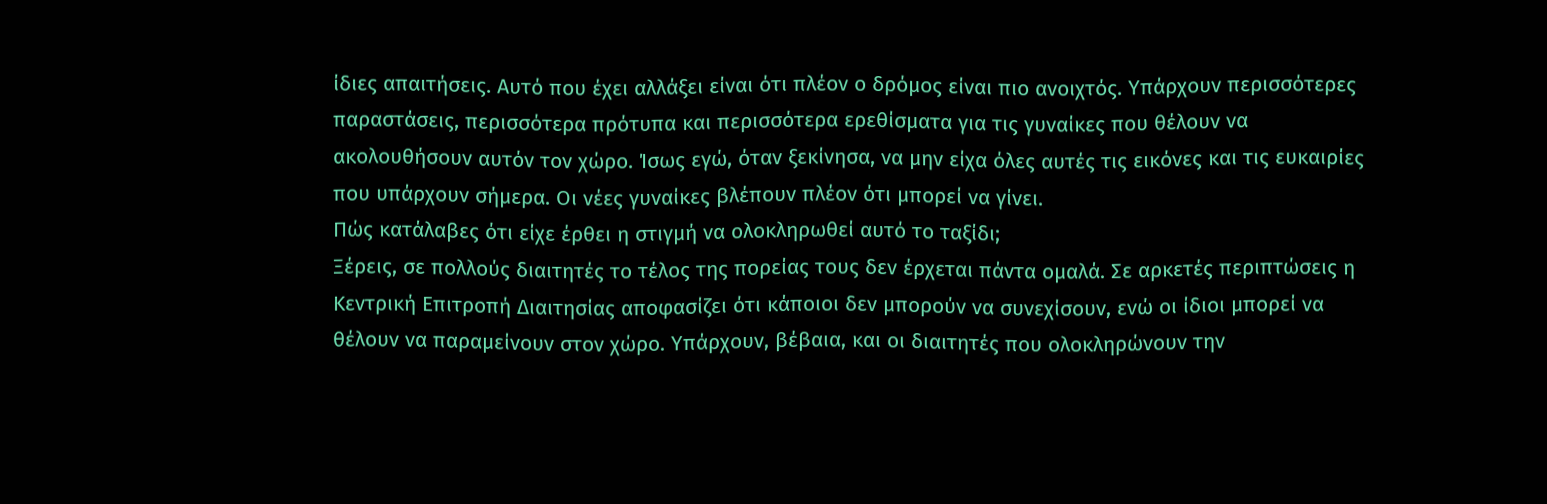ίδιες απαιτήσεις. Αυτό που έχει αλλάξει είναι ότι πλέον ο δρόμος είναι πιο ανοιχτός. Υπάρχουν περισσότερες παραστάσεις, περισσότερα πρότυπα και περισσότερα ερεθίσματα για τις γυναίκες που θέλουν να ακολουθήσουν αυτόν τον χώρο. Ίσως εγώ, όταν ξεκίνησα, να μην είχα όλες αυτές τις εικόνες και τις ευκαιρίες που υπάρχουν σήμερα. Οι νέες γυναίκες βλέπουν πλέον ότι μπορεί να γίνει.
Πώς κατάλαβες ότι είχε έρθει η στιγμή να ολοκληρωθεί αυτό το ταξίδι;
Ξέρεις, σε πολλούς διαιτητές το τέλος της πορείας τους δεν έρχεται πάντα ομαλά. Σε αρκετές περιπτώσεις η Κεντρική Επιτροπή Διαιτησίας αποφασίζει ότι κάποιοι δεν μπορούν να συνεχίσουν, ενώ οι ίδιοι μπορεί να θέλουν να παραμείνουν στον χώρο. Υπάρχουν, βέβαια, και οι διαιτητές που ολοκληρώνουν την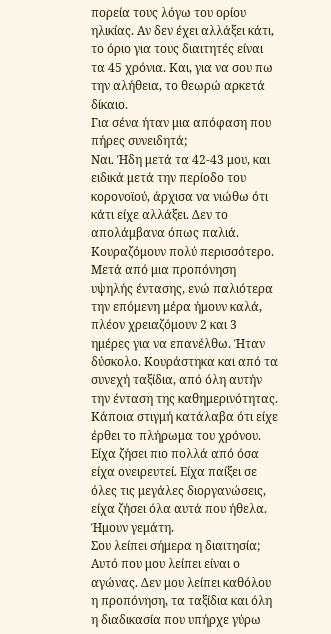πορεία τους λόγω του ορίου ηλικίας. Αν δεν έχει αλλάξει κάτι, το όριο για τους διαιτητές είναι τα 45 χρόνια. Και, για να σου πω την αλήθεια, το θεωρώ αρκετά δίκαιο.
Για σένα ήταν μια απόφαση που πήρες συνειδητά;
Ναι. Ήδη μετά τα 42-43 μου, και ειδικά μετά την περίοδο του κορονοϊού, άρχισα να νιώθω ότι κάτι είχε αλλάξει. Δεν το απολάμβανα όπως παλιά. Κουραζόμουν πολύ περισσότερο. Μετά από μια προπόνηση υψηλής έντασης, ενώ παλιότερα την επόμενη μέρα ήμουν καλά, πλέον χρειαζόμουν 2 και 3 ημέρες για να επανέλθω. Ήταν δύσκολο. Κουράστηκα και από τα συνεχή ταξίδια, από όλη αυτήν την ένταση της καθημερινότητας. Κάποια στιγμή κατάλαβα ότι είχε έρθει το πλήρωμα του χρόνου. Είχα ζήσει πιο πολλά από όσα είχα ονειρευτεί. Είχα παίξει σε όλες τις μεγάλες διοργανώσεις, είχα ζήσει όλα αυτά που ήθελα. Ήμουν γεμάτη.
Σου λείπει σήμερα η διαιτησία;
Αυτό που μου λείπει είναι ο αγώνας. Δεν μου λείπει καθόλου η προπόνηση, τα ταξίδια και όλη η διαδικασία που υπήρχε γύρω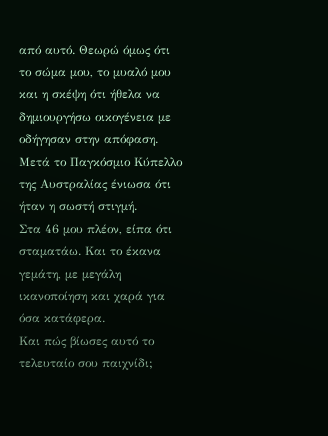από αυτό. Θεωρώ όμως ότι το σώμα μου, το μυαλό μου και η σκέψη ότι ήθελα να δημιουργήσω οικογένεια με οδήγησαν στην απόφαση. Μετά το Παγκόσμιο Κύπελλο της Αυστραλίας ένιωσα ότι ήταν η σωστή στιγμή.
Στα 46 μου πλέον, είπα ότι σταματάω. Και το έκανα γεμάτη, με μεγάλη ικανοποίηση και χαρά για όσα κατάφερα.
Και πώς βίωσες αυτό το τελευταίο σου παιχνίδι;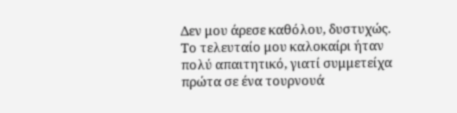Δεν μου άρεσε καθόλου, δυστυχώς. Το τελευταίο μου καλοκαίρι ήταν πολύ απαιτητικό, γιατί συμμετείχα πρώτα σε ένα τουρνουά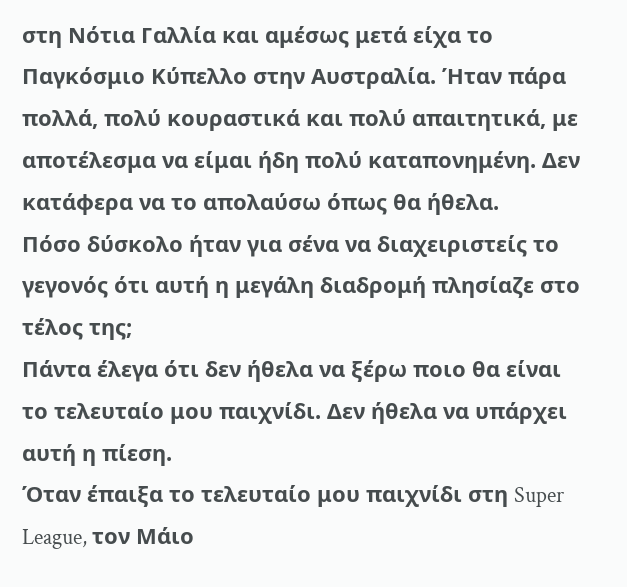στη Νότια Γαλλία και αμέσως μετά είχα το Παγκόσμιο Κύπελλο στην Αυστραλία. Ήταν πάρα πολλά, πολύ κουραστικά και πολύ απαιτητικά, με αποτέλεσμα να είμαι ήδη πολύ καταπονημένη. Δεν κατάφερα να το απολαύσω όπως θα ήθελα.
Πόσο δύσκολο ήταν για σένα να διαχειριστείς το γεγονός ότι αυτή η μεγάλη διαδρομή πλησίαζε στο τέλος της;
Πάντα έλεγα ότι δεν ήθελα να ξέρω ποιο θα είναι το τελευταίο μου παιχνίδι. Δεν ήθελα να υπάρχει αυτή η πίεση.
Όταν έπαιξα το τελευταίο μου παιχνίδι στη Super League, τον Μάιο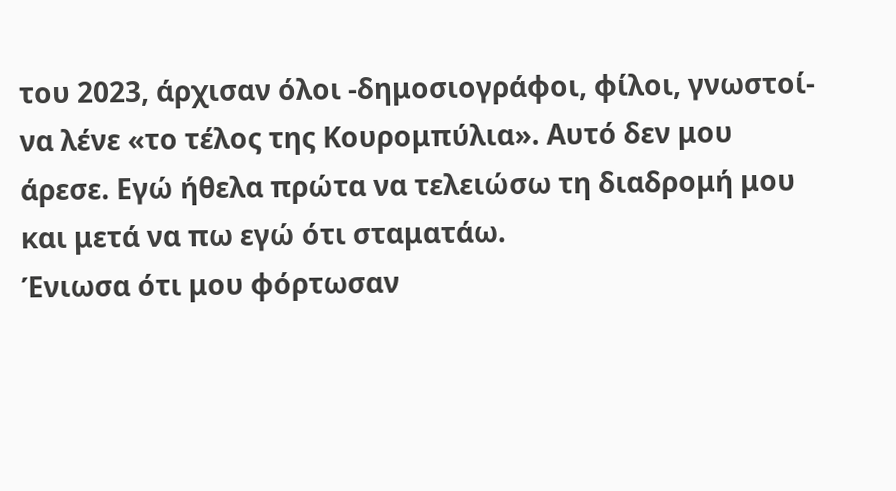του 2023, άρχισαν όλοι -δημοσιογράφοι, φίλοι, γνωστοί- να λένε «το τέλος της Κουρομπύλια». Αυτό δεν μου άρεσε. Εγώ ήθελα πρώτα να τελειώσω τη διαδρομή μου και μετά να πω εγώ ότι σταματάω.
Ένιωσα ότι μου φόρτωσαν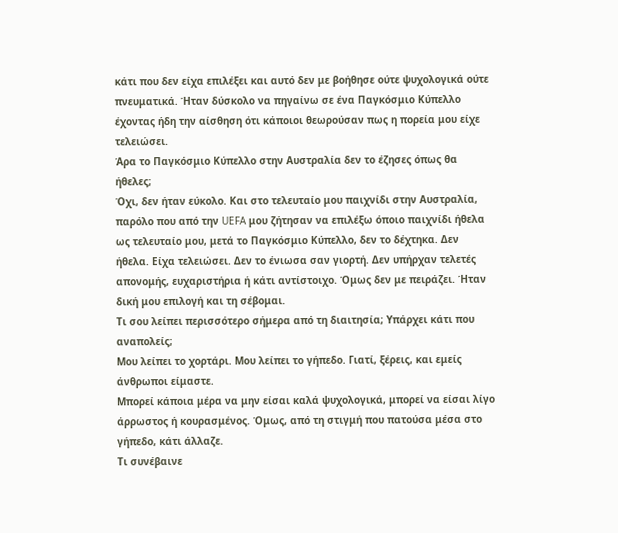κάτι που δεν είχα επιλέξει και αυτό δεν με βοήθησε ούτε ψυχολογικά ούτε πνευματικά. Ήταν δύσκολο να πηγαίνω σε ένα Παγκόσμιο Κύπελλο έχοντας ήδη την αίσθηση ότι κάποιοι θεωρούσαν πως η πορεία μου είχε τελειώσει.
Άρα το Παγκόσμιο Κύπελλο στην Αυστραλία δεν το έζησες όπως θα ήθελες;
Όχι, δεν ήταν εύκολο. Και στο τελευταίο μου παιχνίδι στην Αυστραλία, παρόλο που από την UEFA μου ζήτησαν να επιλέξω όποιο παιχνίδι ήθελα ως τελευταίο μου, μετά το Παγκόσμιο Κύπελλο, δεν το δέχτηκα. Δεν ήθελα. Είχα τελειώσει. Δεν το ένιωσα σαν γιορτή. Δεν υπήρχαν τελετές απονομής, ευχαριστήρια ή κάτι αντίστοιχο. Όμως δεν με πειράζει. Ήταν δική μου επιλογή και τη σέβομαι.
Τι σου λείπει περισσότερο σήμερα από τη διαιτησία; Υπάρχει κάτι που αναπολείς;
Μου λείπει το χορτάρι. Μου λείπει το γήπεδο. Γιατί, ξέρεις, και εμείς άνθρωποι είμαστε.
Μπορεί κάποια μέρα να μην είσαι καλά ψυχολογικά, μπορεί να είσαι λίγο άρρωστος ή κουρασμένος. Όμως, από τη στιγμή που πατούσα μέσα στο γήπεδο, κάτι άλλαζε.
Τι συνέβαινε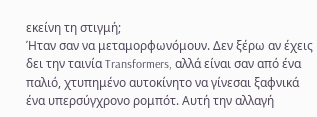εκείνη τη στιγμή;
Ήταν σαν να μεταμορφωνόμουν. Δεν ξέρω αν έχεις δει την ταινία Transformers, αλλά είναι σαν από ένα παλιό, χτυπημένο αυτοκίνητο να γίνεσαι ξαφνικά ένα υπερσύγχρονο ρομπότ. Αυτή την αλλαγή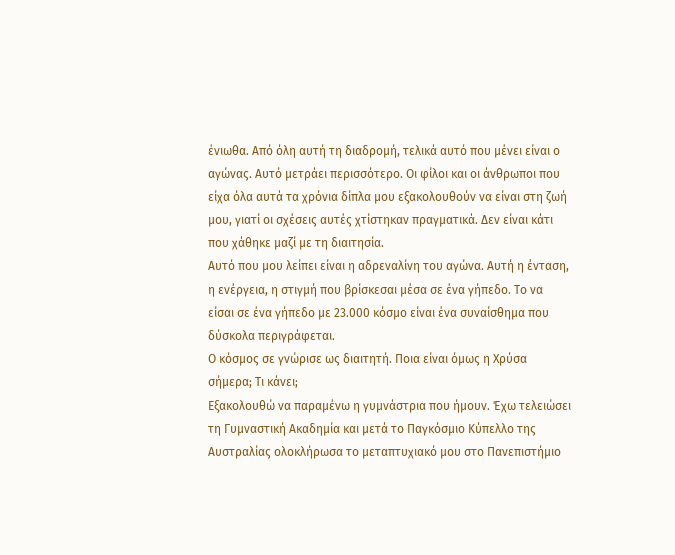ένιωθα. Από όλη αυτή τη διαδρομή, τελικά αυτό που μένει είναι ο αγώνας. Αυτό μετράει περισσότερο. Οι φίλοι και οι άνθρωποι που είχα όλα αυτά τα χρόνια δίπλα μου εξακολουθούν να είναι στη ζωή μου, γιατί οι σχέσεις αυτές χτίστηκαν πραγματικά. Δεν είναι κάτι που χάθηκε μαζί με τη διαιτησία.
Αυτό που μου λείπει είναι η αδρεναλίνη του αγώνα. Αυτή η ένταση, η ενέργεια, η στιγμή που βρίσκεσαι μέσα σε ένα γήπεδο. Το να είσαι σε ένα γήπεδο με 23.000 κόσμο είναι ένα συναίσθημα που δύσκολα περιγράφεται.
Ο κόσμος σε γνώρισε ως διαιτητή. Ποια είναι όμως η Χρύσα σήμερα; Τι κάνει;
Εξακολουθώ να παραμένω η γυμνάστρια που ήμουν. Έχω τελειώσει τη Γυμναστική Ακαδημία και μετά το Παγκόσμιο Κύπελλο της Αυστραλίας ολοκλήρωσα το μεταπτυχιακό μου στο Πανεπιστήμιο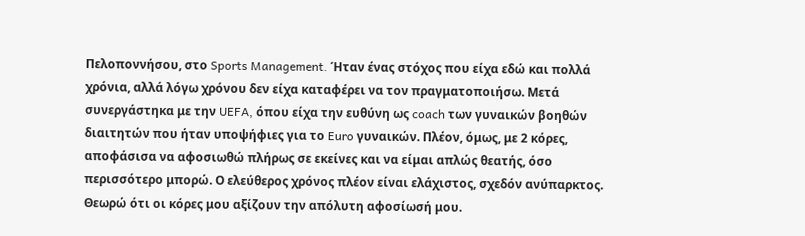Πελοποννήσου, στο Sports Management. Ήταν ένας στόχος που είχα εδώ και πολλά χρόνια, αλλά λόγω χρόνου δεν είχα καταφέρει να τον πραγματοποιήσω. Μετά συνεργάστηκα με την UEFA, όπου είχα την ευθύνη ως coach των γυναικών βοηθών διαιτητών που ήταν υποψήφιες για το Euro γυναικών. Πλέον, όμως, με 2 κόρες, αποφάσισα να αφοσιωθώ πλήρως σε εκείνες και να είμαι απλώς θεατής, όσο περισσότερο μπορώ. Ο ελεύθερος χρόνος πλέον είναι ελάχιστος, σχεδόν ανύπαρκτος. Θεωρώ ότι οι κόρες μου αξίζουν την απόλυτη αφοσίωσή μου.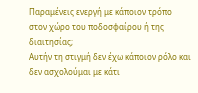Παραμένεις ενεργή με κάποιον τρόπο στον χώρο του ποδοσφαίρου ή της διαιτησίας;
Αυτήν τη στιγμή δεν έχω κάποιον ρόλο και δεν ασχολούμαι με κάτι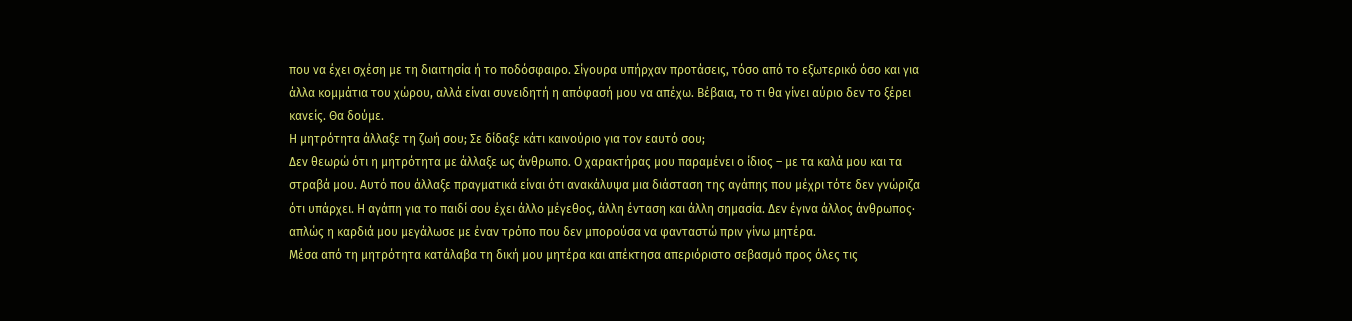που να έχει σχέση με τη διαιτησία ή το ποδόσφαιρο. Σίγουρα υπήρχαν προτάσεις, τόσο από το εξωτερικό όσο και για άλλα κομμάτια του χώρου, αλλά είναι συνειδητή η απόφασή μου να απέχω. Βέβαια, το τι θα γίνει αύριο δεν το ξέρει κανείς. Θα δούμε.
Η μητρότητα άλλαξε τη ζωή σου; Σε δίδαξε κάτι καινούριο για τον εαυτό σου;
Δεν θεωρώ ότι η μητρότητα με άλλαξε ως άνθρωπο. Ο χαρακτήρας μου παραμένει ο ίδιος – με τα καλά μου και τα στραβά μου. Αυτό που άλλαξε πραγματικά είναι ότι ανακάλυψα μια διάσταση της αγάπης που μέχρι τότε δεν γνώριζα ότι υπάρχει. Η αγάπη για το παιδί σου έχει άλλο μέγεθος, άλλη ένταση και άλλη σημασία. Δεν έγινα άλλος άνθρωπος· απλώς η καρδιά μου μεγάλωσε με έναν τρόπο που δεν μπορούσα να φανταστώ πριν γίνω μητέρα.
Μέσα από τη μητρότητα κατάλαβα τη δική μου μητέρα και απέκτησα απεριόριστο σεβασμό προς όλες τις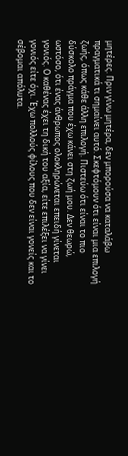μητέρες. Πριν γίνω μητέρα, δεν μπορούσα να καταλάβω πραγματικά τι σημαίνει αυτό. Σκεφτόμουν ότι είναι μια επιλογή ζωής, όπως κάθε άλλη επιλογή. Πιστεύω ότι είναι το πιο δύσκολο πράγμα που έχω κάνει στη ζωή μου. Δεν θεωρώ, ωστόσο, ότι ένας άνθρωπος ολοκληρώνεται επειδή γίνεται γονιός. Ο καθένας έχει τη δική του αξία, είτε επιλέξει να γίνει γονιός είτε όχι. Έχω πολλούς φίλους που δεν είναι γονείς και το σέβομαι απόλυτα.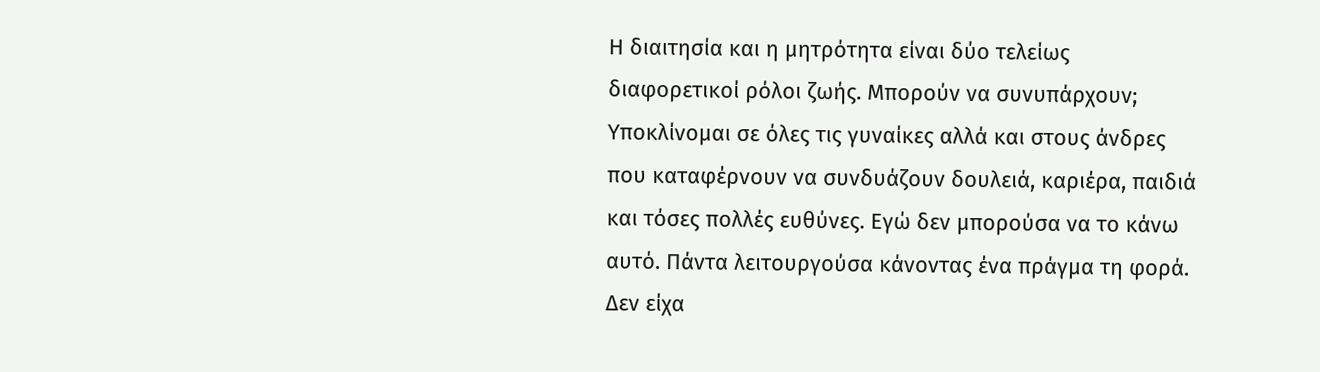Η διαιτησία και η μητρότητα είναι δύο τελείως διαφορετικοί ρόλοι ζωής. Μπορούν να συνυπάρχουν;
Υποκλίνομαι σε όλες τις γυναίκες αλλά και στους άνδρες που καταφέρνουν να συνδυάζουν δουλειά, καριέρα, παιδιά και τόσες πολλές ευθύνες. Εγώ δεν μπορούσα να το κάνω αυτό. Πάντα λειτουργούσα κάνοντας ένα πράγμα τη φορά. Δεν είχα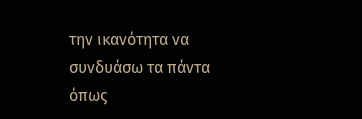την ικανότητα να συνδυάσω τα πάντα όπως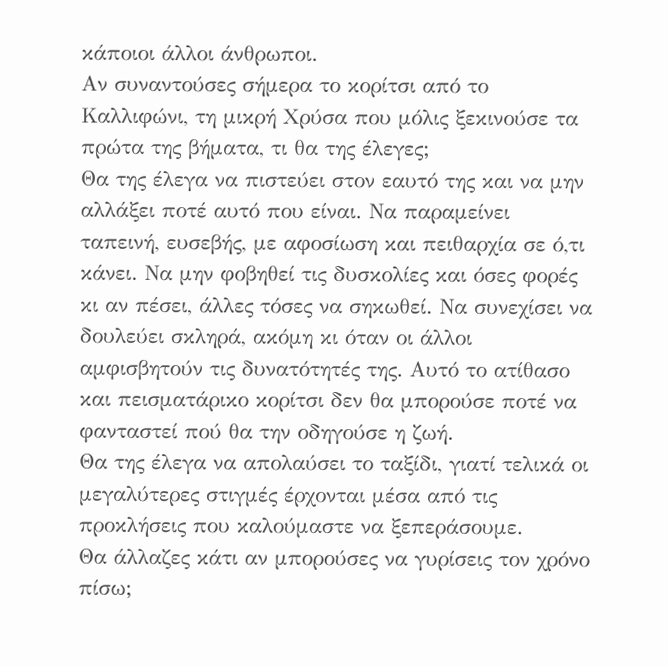κάποιοι άλλοι άνθρωποι.
Αν συναντούσες σήμερα το κορίτσι από το Καλλιφώνι, τη μικρή Χρύσα που μόλις ξεκινούσε τα πρώτα της βήματα, τι θα της έλεγες;
Θα της έλεγα να πιστεύει στον εαυτό της και να μην αλλάξει ποτέ αυτό που είναι. Να παραμείνει ταπεινή, ευσεβής, με αφοσίωση και πειθαρχία σε ό,τι κάνει. Να μην φοβηθεί τις δυσκολίες και όσες φορές κι αν πέσει, άλλες τόσες να σηκωθεί. Να συνεχίσει να δουλεύει σκληρά, ακόμη κι όταν οι άλλοι αμφισβητούν τις δυνατότητές της. Αυτό το ατίθασο και πεισματάρικο κορίτσι δεν θα μπορούσε ποτέ να φανταστεί πού θα την οδηγούσε η ζωή.
Θα της έλεγα να απολαύσει το ταξίδι, γιατί τελικά οι μεγαλύτερες στιγμές έρχονται μέσα από τις προκλήσεις που καλούμαστε να ξεπεράσουμε.
Θα άλλαζες κάτι αν μπορούσες να γυρίσεις τον χρόνο πίσω;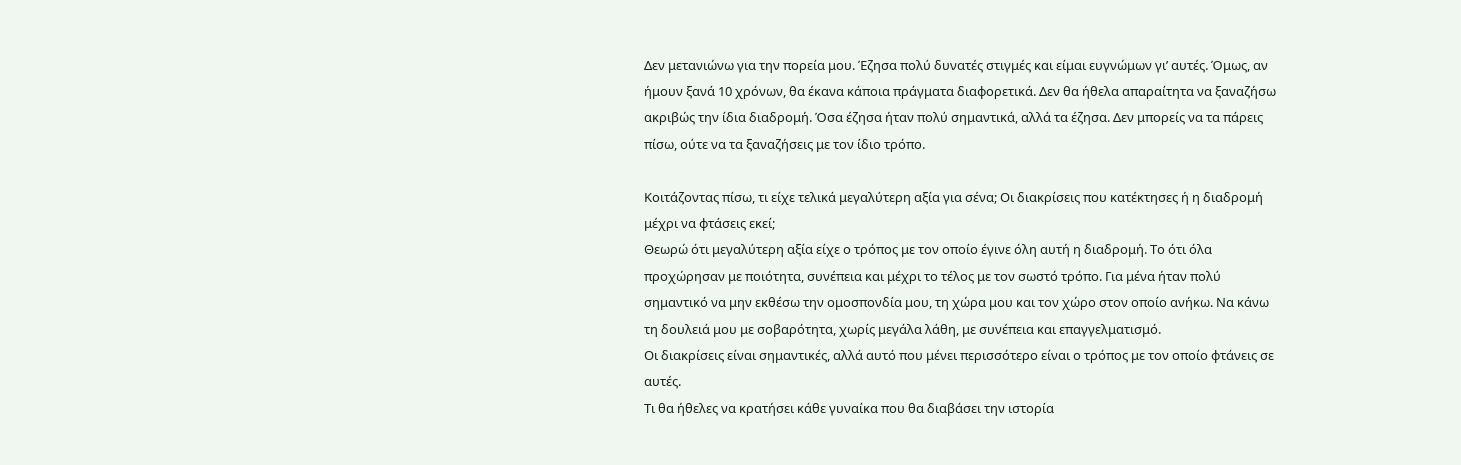Δεν μετανιώνω για την πορεία μου. Έζησα πολύ δυνατές στιγμές και είμαι ευγνώμων γι’ αυτές. Όμως, αν ήμουν ξανά 10 χρόνων, θα έκανα κάποια πράγματα διαφορετικά. Δεν θα ήθελα απαραίτητα να ξαναζήσω ακριβώς την ίδια διαδρομή. Όσα έζησα ήταν πολύ σημαντικά, αλλά τα έζησα. Δεν μπορείς να τα πάρεις πίσω, ούτε να τα ξαναζήσεις με τον ίδιο τρόπο.

Κοιτάζοντας πίσω, τι είχε τελικά μεγαλύτερη αξία για σένα; Οι διακρίσεις που κατέκτησες ή η διαδρομή μέχρι να φτάσεις εκεί;
Θεωρώ ότι μεγαλύτερη αξία είχε ο τρόπος με τον οποίο έγινε όλη αυτή η διαδρομή. Το ότι όλα προχώρησαν με ποιότητα, συνέπεια και μέχρι το τέλος με τον σωστό τρόπο. Για μένα ήταν πολύ σημαντικό να μην εκθέσω την ομοσπονδία μου, τη χώρα μου και τον χώρο στον οποίο ανήκω. Να κάνω τη δουλειά μου με σοβαρότητα, χωρίς μεγάλα λάθη, με συνέπεια και επαγγελματισμό.
Οι διακρίσεις είναι σημαντικές, αλλά αυτό που μένει περισσότερο είναι ο τρόπος με τον οποίο φτάνεις σε αυτές.
Τι θα ήθελες να κρατήσει κάθε γυναίκα που θα διαβάσει την ιστορία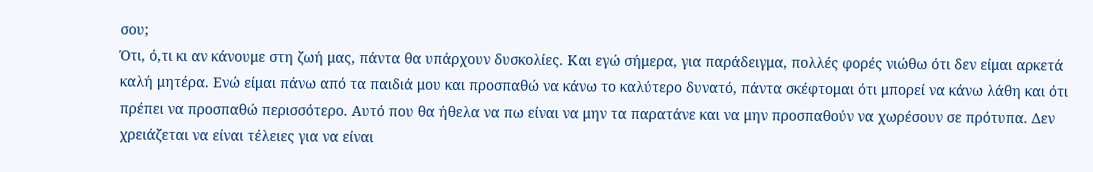σου;
Ότι, ό,τι κι αν κάνουμε στη ζωή μας, πάντα θα υπάρχουν δυσκολίες. Και εγώ σήμερα, για παράδειγμα, πολλές φορές νιώθω ότι δεν είμαι αρκετά καλή μητέρα. Ενώ είμαι πάνω από τα παιδιά μου και προσπαθώ να κάνω το καλύτερο δυνατό, πάντα σκέφτομαι ότι μπορεί να κάνω λάθη και ότι πρέπει να προσπαθώ περισσότερο. Αυτό που θα ήθελα να πω είναι να μην τα παρατάνε και να μην προσπαθούν να χωρέσουν σε πρότυπα. Δεν χρειάζεται να είναι τέλειες για να είναι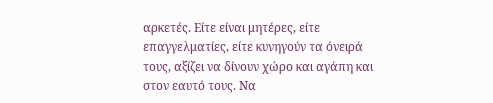αρκετές. Είτε είναι μητέρες, είτε επαγγελματίες, είτε κυνηγούν τα όνειρά τους, αξίζει να δίνουν χώρο και αγάπη και στον εαυτό τους. Να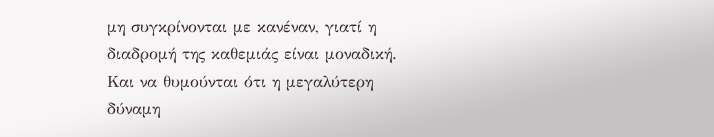μη συγκρίνονται με κανέναν, γιατί η διαδρομή της καθεμιάς είναι μοναδική. Και να θυμούνται ότι η μεγαλύτερη δύναμη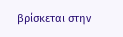βρίσκεται στην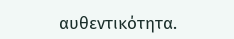αυθεντικότητα.